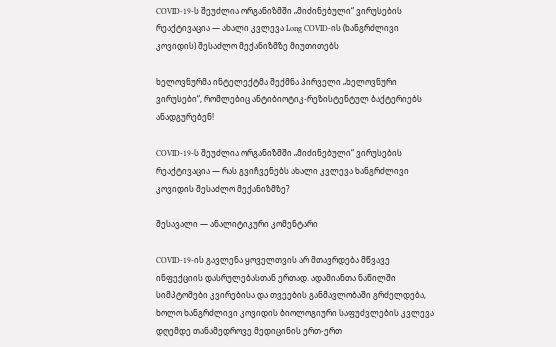COVID-19-ს შეუძლია ორგანიზმში „მიძინებული“ ვირუსების რეაქტივაცია — ახალი კვლევა Long COVID-ის (ხანგრძლივი კოვიდის) შესაძლო მექანიზმზე მიუთითებს

ხელოვნურმა ინტელექტმა შექმნა პირველი „ხელოვნური ვირუსები“, რომლებიც ანტიბიოტიკ-რეზისტენტულ ბაქტერიებს ანადგურებენ!

COVID-19-ს შეუძლია ორგანიზმში „მიძინებული“ ვირუსების რეაქტივაცია — რას გვიჩვენებს ახალი კვლევა ხანგრძლივი კოვიდის შესაძლო მექანიზმზე?

შესავალი — ანალიტიკური კომენტარი

COVID-19-ის გავლენა ყოველთვის არ მთავრდება მწვავე ინფექციის დასრულებასთან ერთად. ადამიანთა ნაწილში სიმპტომები კვირებისა და თვეების განმავლობაში გრძელდება, ხოლო ხანგრძლივი კოვიდის ბიოლოგიური საფუძვლების კვლევა დღემდე თანამედროვე მედიცინის ერთ-ერთ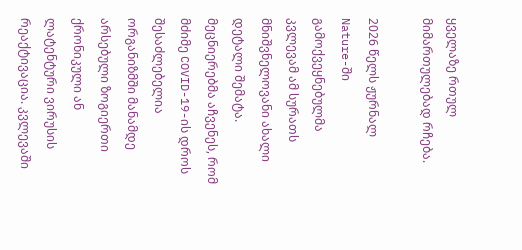ყველაზე რთულ მიმართულებად რჩება.

2026 წელს ჟურნალ Nature-ში გამოქვეყნებულმა კვლევამ ამ სურათს მნიშვნელოვანი ახალი დეტალი შემატა. მეცნიერებმა აჩვენეს, რომ მძიმე COVID-19-ის დროს შესაძლებელია ორგანიზმში მანამდე არსებული ზოგიერთი ქრონიკული ან ლატენტური ვირუსის რეაქტივაცია. კვლევაში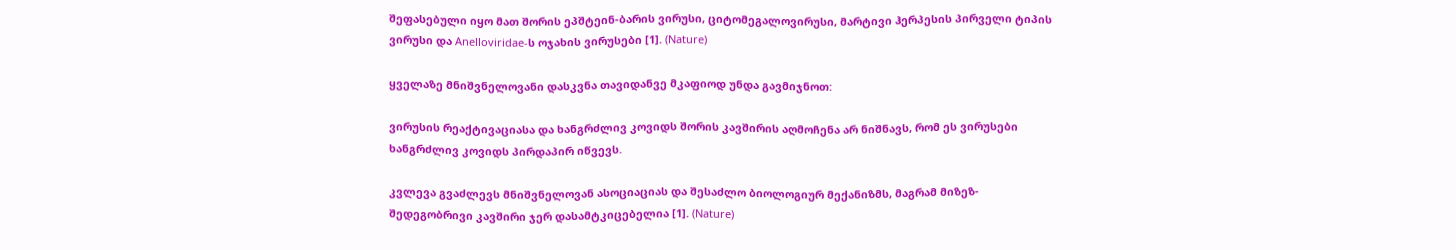შეფასებული იყო მათ შორის ეპშტეინ-ბარის ვირუსი, ციტომეგალოვირუსი, მარტივი ჰერპესის პირველი ტიპის ვირუსი და Anelloviridae-ს ოჯახის ვირუსები [1]. (Nature)

ყველაზე მნიშვნელოვანი დასკვნა თავიდანვე მკაფიოდ უნდა გავმიჯნოთ:

ვირუსის რეაქტივაციასა და ხანგრძლივ კოვიდს შორის კავშირის აღმოჩენა არ ნიშნავს, რომ ეს ვირუსები ხანგრძლივ კოვიდს პირდაპირ იწვევს.

კვლევა გვაძლევს მნიშვნელოვან ასოციაციას და შესაძლო ბიოლოგიურ მექანიზმს, მაგრამ მიზეზ-შედეგობრივი კავშირი ჯერ დასამტკიცებელია [1]. (Nature)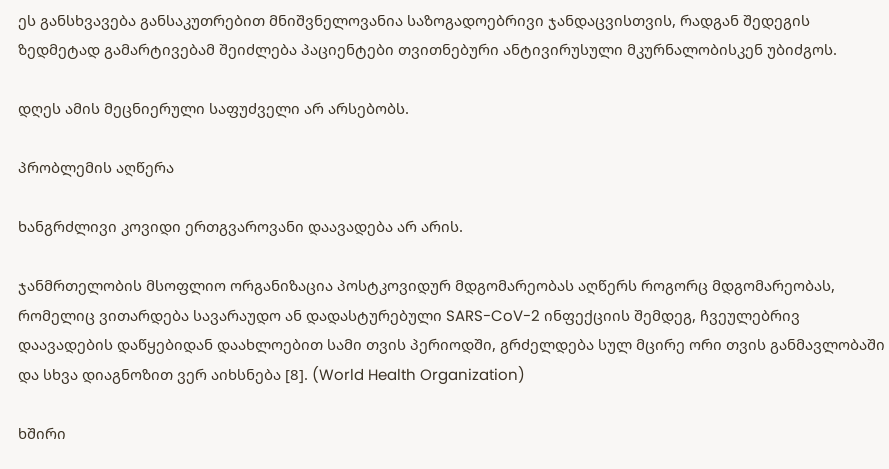ეს განსხვავება განსაკუთრებით მნიშვნელოვანია საზოგადოებრივი ჯანდაცვისთვის, რადგან შედეგის ზედმეტად გამარტივებამ შეიძლება პაციენტები თვითნებური ანტივირუსული მკურნალობისკენ უბიძგოს.

დღეს ამის მეცნიერული საფუძველი არ არსებობს.

პრობლემის აღწერა

ხანგრძლივი კოვიდი ერთგვაროვანი დაავადება არ არის.

ჯანმრთელობის მსოფლიო ორგანიზაცია პოსტკოვიდურ მდგომარეობას აღწერს როგორც მდგომარეობას, რომელიც ვითარდება სავარაუდო ან დადასტურებული SARS-CoV-2 ინფექციის შემდეგ, ჩვეულებრივ დაავადების დაწყებიდან დაახლოებით სამი თვის პერიოდში, გრძელდება სულ მცირე ორი თვის განმავლობაში და სხვა დიაგნოზით ვერ აიხსნება [8]. (World Health Organization)

ხშირი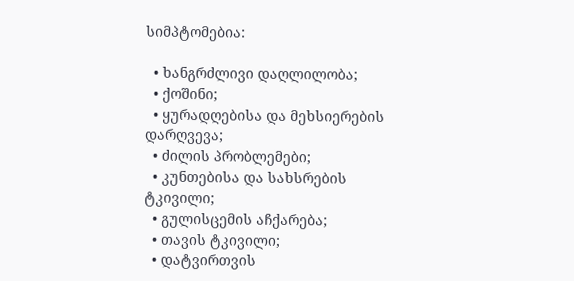სიმპტომებია:

  • ხანგრძლივი დაღლილობა;
  • ქოშინი;
  • ყურადღებისა და მეხსიერების დარღვევა;
  • ძილის პრობლემები;
  • კუნთებისა და სახსრების ტკივილი;
  • გულისცემის აჩქარება;
  • თავის ტკივილი;
  • დატვირთვის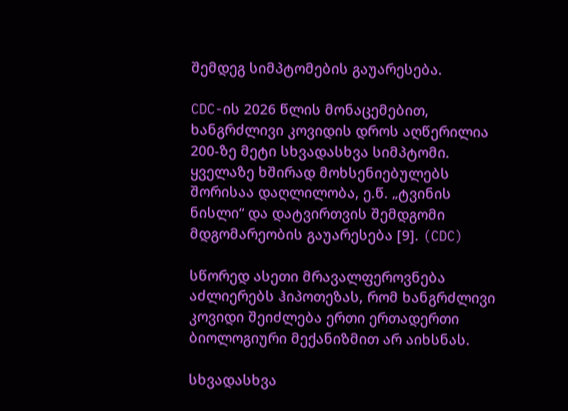შემდეგ სიმპტომების გაუარესება.

CDC-ის 2026 წლის მონაცემებით, ხანგრძლივი კოვიდის დროს აღწერილია 200-ზე მეტი სხვადასხვა სიმპტომი. ყველაზე ხშირად მოხსენიებულებს შორისაა დაღლილობა, ე.წ. „ტვინის ნისლი“ და დატვირთვის შემდგომი მდგომარეობის გაუარესება [9]. (CDC)

სწორედ ასეთი მრავალფეროვნება აძლიერებს ჰიპოთეზას, რომ ხანგრძლივი კოვიდი შეიძლება ერთი ერთადერთი ბიოლოგიური მექანიზმით არ აიხსნას.

სხვადასხვა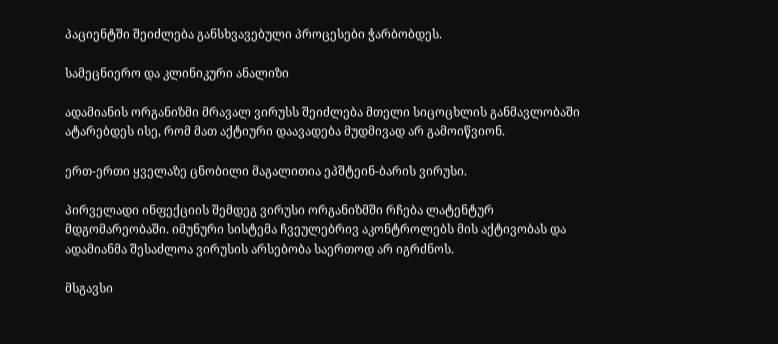პაციენტში შეიძლება განსხვავებული პროცესები ჭარბობდეს.

სამეცნიერო და კლინიკური ანალიზი

ადამიანის ორგანიზმი მრავალ ვირუსს შეიძლება მთელი სიცოცხლის განმავლობაში ატარებდეს ისე, რომ მათ აქტიური დაავადება მუდმივად არ გამოიწვიონ.

ერთ-ერთი ყველაზე ცნობილი მაგალითია ეპშტეინ-ბარის ვირუსი.

პირველადი ინფექციის შემდეგ ვირუსი ორგანიზმში რჩება ლატენტურ მდგომარეობაში. იმუნური სისტემა ჩვეულებრივ აკონტროლებს მის აქტივობას და ადამიანმა შესაძლოა ვირუსის არსებობა საერთოდ არ იგრძნოს.

მსგავსი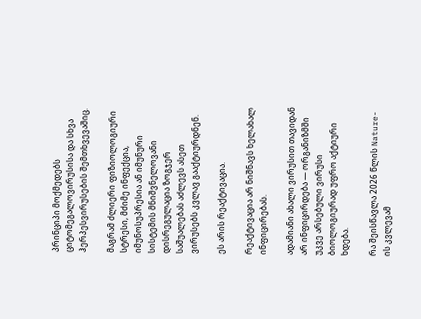პრინციპი მოქმედებს ციტომეგალოვირუსისა და სხვა ჰერპესვირუსების შემთხვევაშიც.

მაგრამ ძლიერი ფიზიოლოგიური სტრესი, მძიმე ინფექცია, იმუნოსუპრესია ან იმუნური სისტემის მნიშვნელოვანი დისრეგულაცია ზოგჯერ საშუალებას აძლევს ასეთ ვირუსებს კვლავ გააქტიურდნენ.

ეს არის რეაქტივაცია.

რეაქტივაცია არ ნიშნავს ხელახალ ინფიცირებას.

ადამიანი ახალი ვირუსით თავიდან არ ინფიცირდება — ორგანიზმში უკვე არსებული ვირუსი ბიოლოგიურად უფრო აქტიური ხდება.

რა შეისწავლა 2026 წლის Nature-ის კვლევამ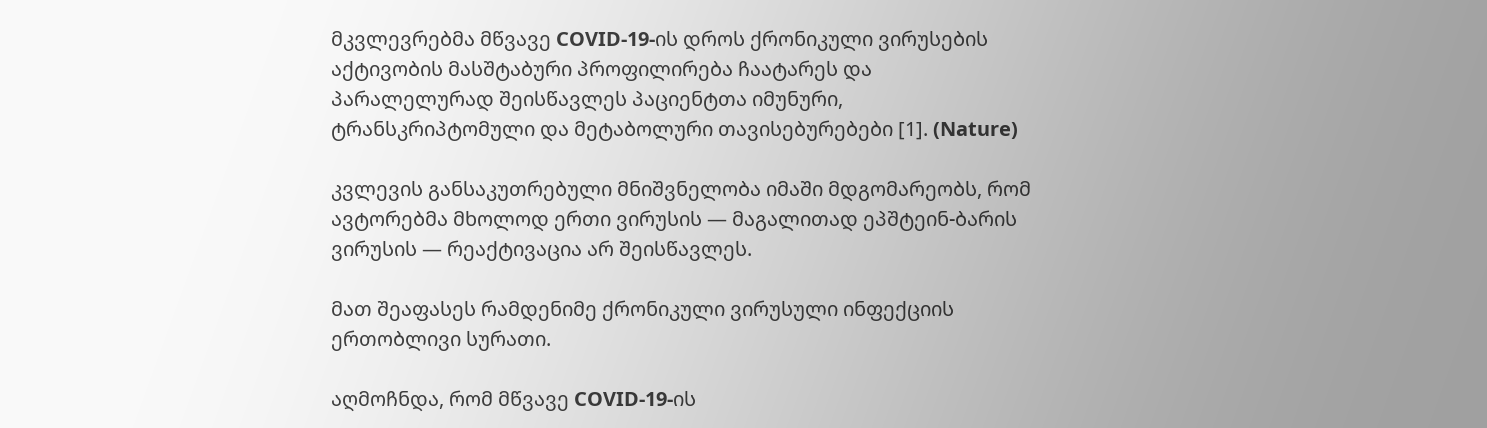მკვლევრებმა მწვავე COVID-19-ის დროს ქრონიკული ვირუსების აქტივობის მასშტაბური პროფილირება ჩაატარეს და პარალელურად შეისწავლეს პაციენტთა იმუნური, ტრანსკრიპტომული და მეტაბოლური თავისებურებები [1]. (Nature)

კვლევის განსაკუთრებული მნიშვნელობა იმაში მდგომარეობს, რომ ავტორებმა მხოლოდ ერთი ვირუსის — მაგალითად ეპშტეინ-ბარის ვირუსის — რეაქტივაცია არ შეისწავლეს.

მათ შეაფასეს რამდენიმე ქრონიკული ვირუსული ინფექციის ერთობლივი სურათი.

აღმოჩნდა, რომ მწვავე COVID-19-ის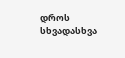დროს სხვადასხვა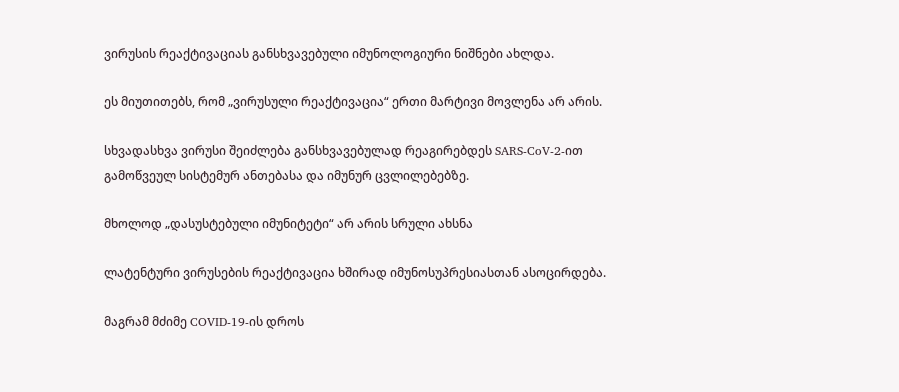ვირუსის რეაქტივაციას განსხვავებული იმუნოლოგიური ნიშნები ახლდა.

ეს მიუთითებს, რომ „ვირუსული რეაქტივაცია“ ერთი მარტივი მოვლენა არ არის.

სხვადასხვა ვირუსი შეიძლება განსხვავებულად რეაგირებდეს SARS-CoV-2-ით გამოწვეულ სისტემურ ანთებასა და იმუნურ ცვლილებებზე.

მხოლოდ „დასუსტებული იმუნიტეტი“ არ არის სრული ახსნა

ლატენტური ვირუსების რეაქტივაცია ხშირად იმუნოსუპრესიასთან ასოცირდება.

მაგრამ მძიმე COVID-19-ის დროს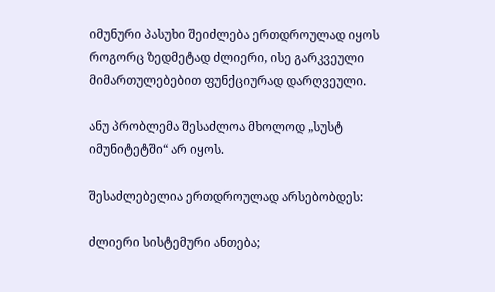იმუნური პასუხი შეიძლება ერთდროულად იყოს როგორც ზედმეტად ძლიერი, ისე გარკვეული მიმართულებებით ფუნქციურად დარღვეული.

ანუ პრობლემა შესაძლოა მხოლოდ „სუსტ იმუნიტეტში“ არ იყოს.

შესაძლებელია ერთდროულად არსებობდეს:

ძლიერი სისტემური ანთება;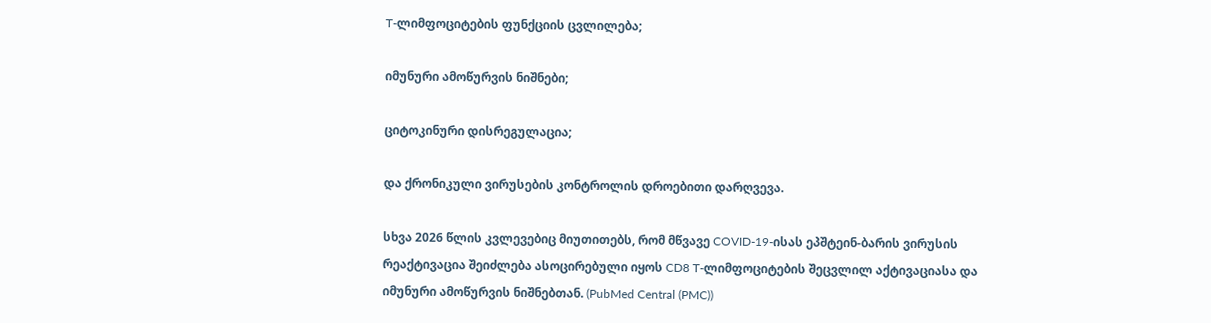T-ლიმფოციტების ფუნქციის ცვლილება;

იმუნური ამოწურვის ნიშნები;

ციტოკინური დისრეგულაცია;

და ქრონიკული ვირუსების კონტროლის დროებითი დარღვევა.

სხვა 2026 წლის კვლევებიც მიუთითებს, რომ მწვავე COVID-19-ისას ეპშტეინ-ბარის ვირუსის რეაქტივაცია შეიძლება ასოცირებული იყოს CD8 T-ლიმფოციტების შეცვლილ აქტივაციასა და იმუნური ამოწურვის ნიშნებთან. (PubMed Central (PMC))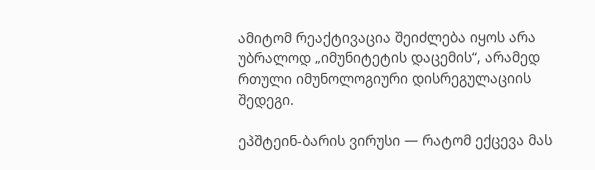ამიტომ რეაქტივაცია შეიძლება იყოს არა უბრალოდ „იმუნიტეტის დაცემის“, არამედ რთული იმუნოლოგიური დისრეგულაციის შედეგი.

ეპშტეინ-ბარის ვირუსი — რატომ ექცევა მას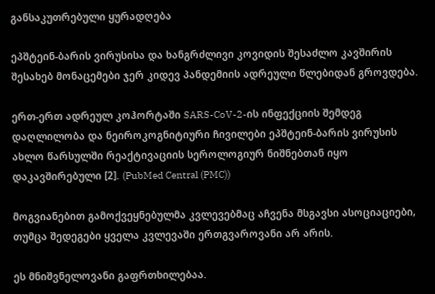განსაკუთრებული ყურადღება

ეპშტეინ-ბარის ვირუსისა და ხანგრძლივი კოვიდის შესაძლო კავშირის შესახებ მონაცემები ჯერ კიდევ პანდემიის ადრეული წლებიდან გროვდება.

ერთ-ერთ ადრეულ კოჰორტაში SARS-CoV-2-ის ინფექციის შემდეგ დაღლილობა და ნეიროკოგნიტიური ჩივილები ეპშტეინ-ბარის ვირუსის ახლო წარსულში რეაქტივაციის სეროლოგიურ ნიშნებთან იყო დაკავშირებული [2]. (PubMed Central (PMC))

მოგვიანებით გამოქვეყნებულმა კვლევებმაც აჩვენა მსგავსი ასოციაციები, თუმცა შედეგები ყველა კვლევაში ერთგვაროვანი არ არის.

ეს მნიშვნელოვანი გაფრთხილებაა.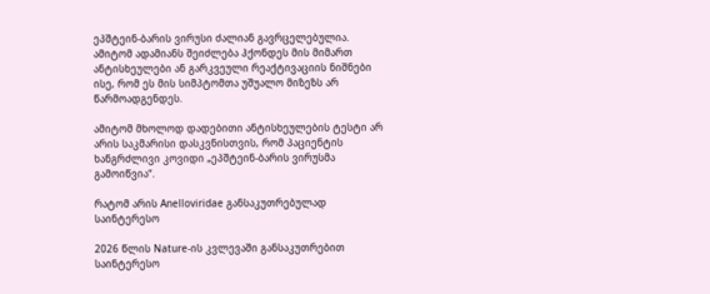ეპშტეინ-ბარის ვირუსი ძალიან გავრცელებულია. ამიტომ ადამიანს შეიძლება ჰქონდეს მის მიმართ ანტისხეულები ან გარკვეული რეაქტივაციის ნიშნები ისე, რომ ეს მის სიმპტომთა უშუალო მიზეზს არ წარმოადგენდეს.

ამიტომ მხოლოდ დადებითი ანტისხეულების ტესტი არ არის საკმარისი დასკვნისთვის, რომ პაციენტის ხანგრძლივი კოვიდი „ეპშტეინ-ბარის ვირუსმა გამოიწვია“.

რატომ არის Anelloviridae განსაკუთრებულად საინტერესო

2026 წლის Nature-ის კვლევაში განსაკუთრებით საინტერესო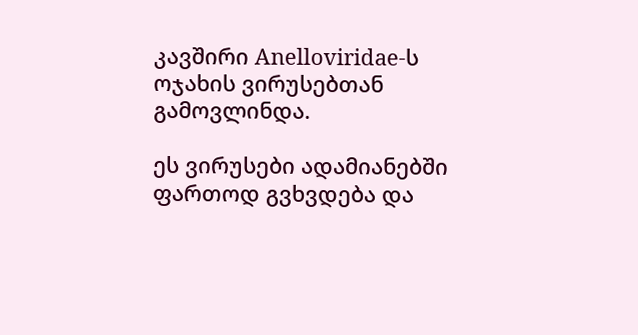კავშირი Anelloviridae-ს ოჯახის ვირუსებთან გამოვლინდა.

ეს ვირუსები ადამიანებში ფართოდ გვხვდება და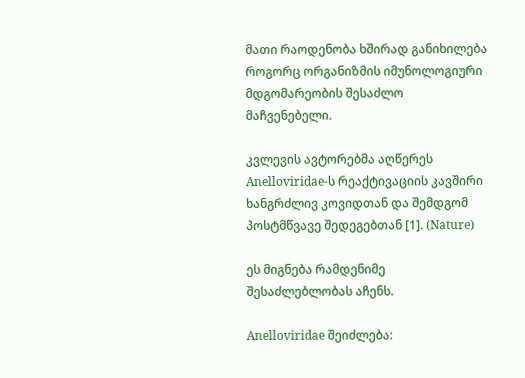მათი რაოდენობა ხშირად განიხილება როგორც ორგანიზმის იმუნოლოგიური მდგომარეობის შესაძლო მაჩვენებელი.

კვლევის ავტორებმა აღწერეს Anelloviridae-ს რეაქტივაციის კავშირი ხანგრძლივ კოვიდთან და შემდგომ პოსტმწვავე შედეგებთან [1]. (Nature)

ეს მიგნება რამდენიმე შესაძლებლობას აჩენს.

Anelloviridae შეიძლება: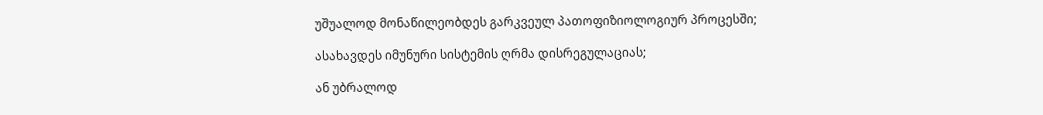უშუალოდ მონაწილეობდეს გარკვეულ პათოფიზიოლოგიურ პროცესში;

ასახავდეს იმუნური სისტემის ღრმა დისრეგულაციას;

ან უბრალოდ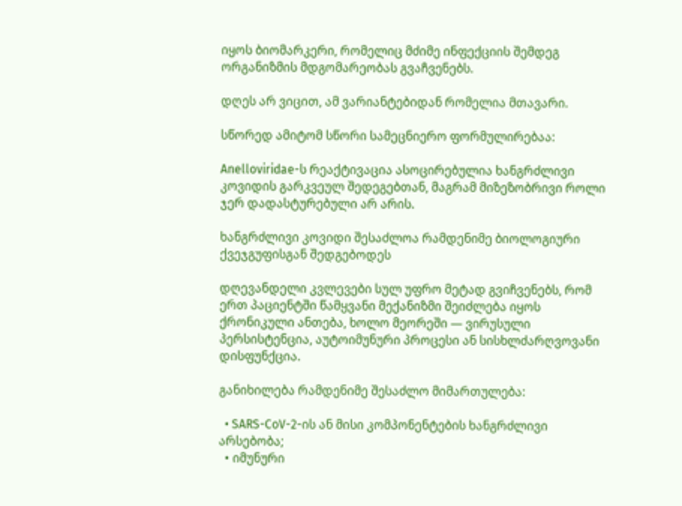იყოს ბიომარკერი, რომელიც მძიმე ინფექციის შემდეგ ორგანიზმის მდგომარეობას გვაჩვენებს.

დღეს არ ვიცით, ამ ვარიანტებიდან რომელია მთავარი.

სწორედ ამიტომ სწორი სამეცნიერო ფორმულირებაა:

Anelloviridae-ს რეაქტივაცია ასოცირებულია ხანგრძლივი კოვიდის გარკვეულ შედეგებთან, მაგრამ მიზეზობრივი როლი ჯერ დადასტურებული არ არის.

ხანგრძლივი კოვიდი შესაძლოა რამდენიმე ბიოლოგიური ქვეჯგუფისგან შედგებოდეს

დღევანდელი კვლევები სულ უფრო მეტად გვიჩვენებს, რომ ერთ პაციენტში წამყვანი მექანიზმი შეიძლება იყოს ქრონიკული ანთება, ხოლო მეორეში — ვირუსული პერსისტენცია, აუტოიმუნური პროცესი ან სისხლძარღვოვანი დისფუნქცია.

განიხილება რამდენიმე შესაძლო მიმართულება:

  • SARS-CoV-2-ის ან მისი კომპონენტების ხანგრძლივი არსებობა;
  • იმუნური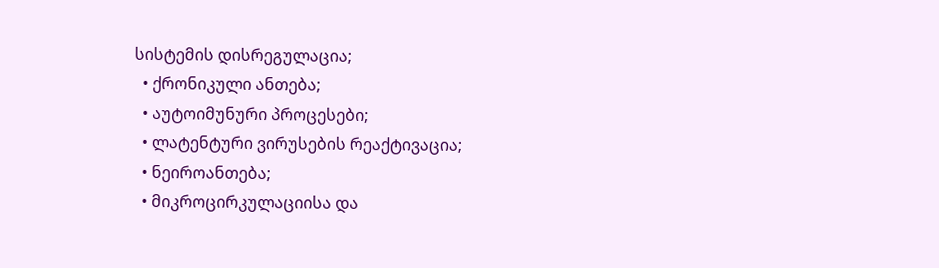სისტემის დისრეგულაცია;
  • ქრონიკული ანთება;
  • აუტოიმუნური პროცესები;
  • ლატენტური ვირუსების რეაქტივაცია;
  • ნეიროანთება;
  • მიკროცირკულაციისა და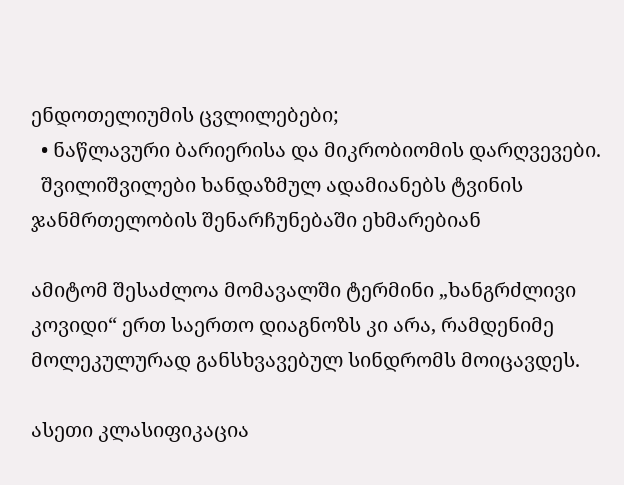ენდოთელიუმის ცვლილებები;
  • ნაწლავური ბარიერისა და მიკრობიომის დარღვევები.
  შვილიშვილები ხანდაზმულ ადამიანებს ტვინის ჯანმრთელობის შენარჩუნებაში ეხმარებიან

ამიტომ შესაძლოა მომავალში ტერმინი „ხანგრძლივი კოვიდი“ ერთ საერთო დიაგნოზს კი არა, რამდენიმე მოლეკულურად განსხვავებულ სინდრომს მოიცავდეს.

ასეთი კლასიფიკაცია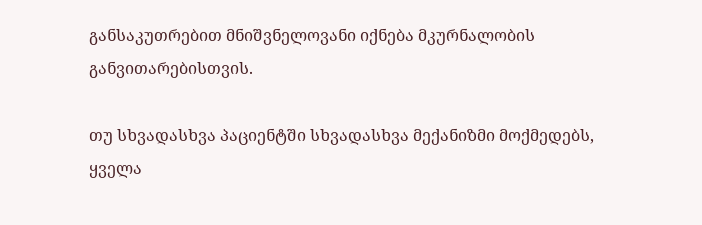განსაკუთრებით მნიშვნელოვანი იქნება მკურნალობის განვითარებისთვის.

თუ სხვადასხვა პაციენტში სხვადასხვა მექანიზმი მოქმედებს, ყველა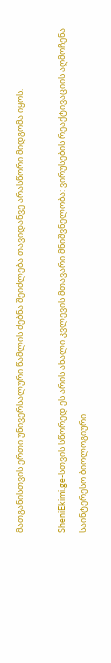მათგანისთვის ერთი უნივერსალური წამლის ძებნა შეიძლება თავიდანვე არასწორი მიდგომა იყოს.

SheniEkimi.ge-სთვის სწორედ ეს არის ახალი კვლევის მთავარი მნიშვნელობა: ვირუსების რეაქტივაციის აღმოჩენა საინტერესო ბიოლოგიური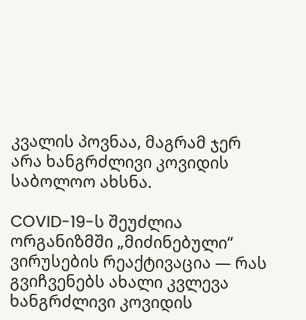კვალის პოვნაა, მაგრამ ჯერ არა ხანგრძლივი კოვიდის საბოლოო ახსნა.

COVID-19-ს შეუძლია ორგანიზმში „მიძინებული“ ვირუსების რეაქტივაცია — რას გვიჩვენებს ახალი კვლევა ხანგრძლივი კოვიდის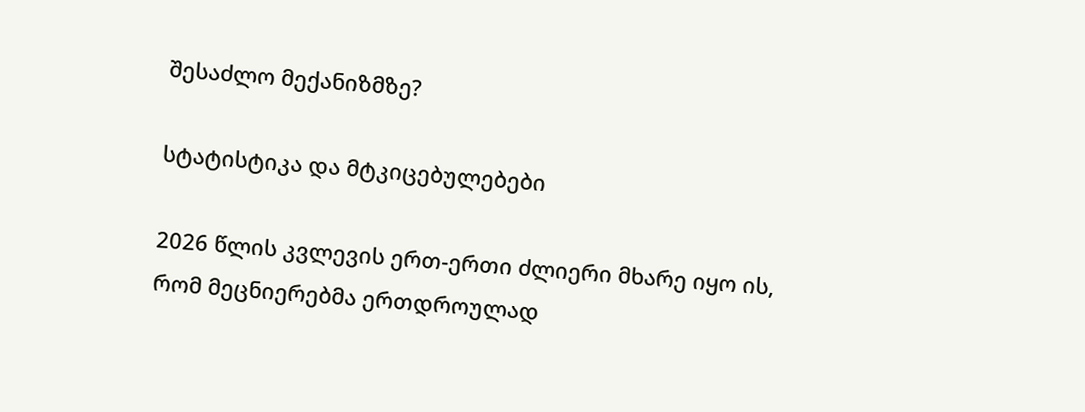შესაძლო მექანიზმზე?

სტატისტიკა და მტკიცებულებები

2026 წლის კვლევის ერთ-ერთი ძლიერი მხარე იყო ის, რომ მეცნიერებმა ერთდროულად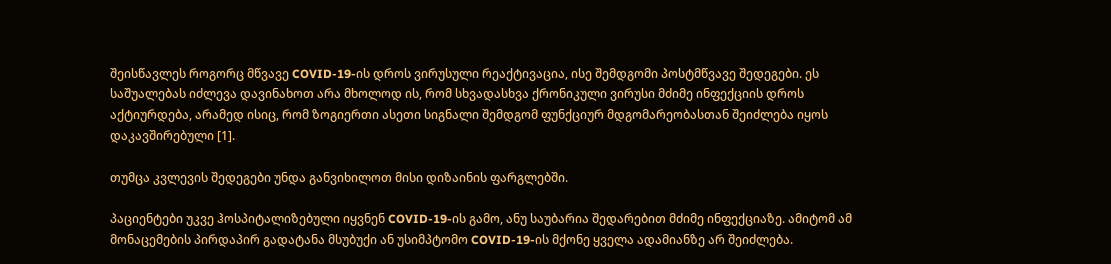შეისწავლეს როგორც მწვავე COVID-19-ის დროს ვირუსული რეაქტივაცია, ისე შემდგომი პოსტმწვავე შედეგები. ეს საშუალებას იძლევა დავინახოთ არა მხოლოდ ის, რომ სხვადასხვა ქრონიკული ვირუსი მძიმე ინფექციის დროს აქტიურდება, არამედ ისიც, რომ ზოგიერთი ასეთი სიგნალი შემდგომ ფუნქციურ მდგომარეობასთან შეიძლება იყოს დაკავშირებული [1].

თუმცა კვლევის შედეგები უნდა განვიხილოთ მისი დიზაინის ფარგლებში.

პაციენტები უკვე ჰოსპიტალიზებული იყვნენ COVID-19-ის გამო, ანუ საუბარია შედარებით მძიმე ინფექციაზე. ამიტომ ამ მონაცემების პირდაპირ გადატანა მსუბუქი ან უსიმპტომო COVID-19-ის მქონე ყველა ადამიანზე არ შეიძლება.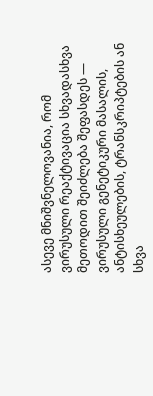ასევე მნიშვნელოვანია, რომ ვირუსული რეაქტივაცია სხვადასხვა მეთოდით შეიძლება შეფასდეს — ვირუსული გენეტიკური მასალის, ანტისხეულების, ტრანსკრიპტების ან სხვა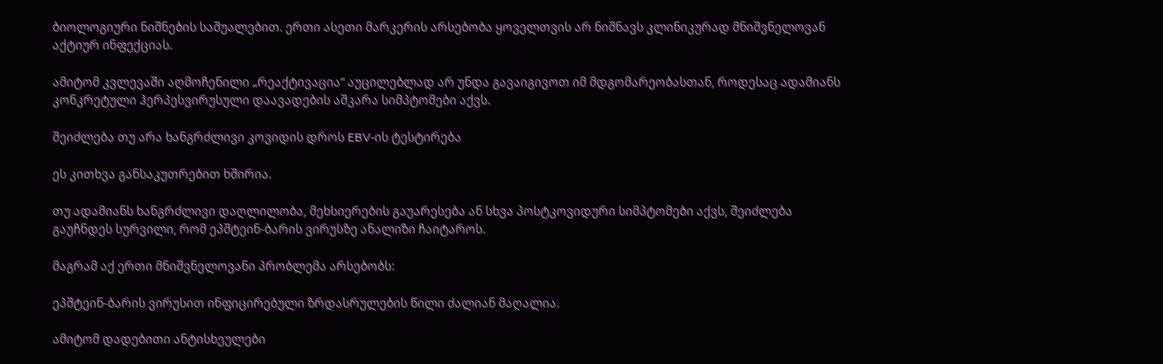ბიოლოგიური ნიშნების საშუალებით. ერთი ასეთი მარკერის არსებობა ყოველთვის არ ნიშნავს კლინიკურად მნიშვნელოვან აქტიურ ინფექციას.

ამიტომ კვლევაში აღმოჩენილი „რეაქტივაცია“ აუცილებლად არ უნდა გავაიგივოთ იმ მდგომარეობასთან, როდესაც ადამიანს კონკრეტული ჰერპესვირუსული დაავადების აშკარა სიმპტომები აქვს.

შეიძლება თუ არა ხანგრძლივი კოვიდის დროს EBV-ის ტესტირება

ეს კითხვა განსაკუთრებით ხშირია.

თუ ადამიანს ხანგრძლივი დაღლილობა, მეხსიერების გაუარესება ან სხვა პოსტკოვიდური სიმპტომები აქვს, შეიძლება გაუჩნდეს სურვილი, რომ ეპშტეინ-ბარის ვირუსზე ანალიზი ჩაიტაროს.

მაგრამ აქ ერთი მნიშვნელოვანი პრობლემა არსებობს:

ეპშტეინ-ბარის ვირუსით ინფიცირებული ზრდასრულების წილი ძალიან მაღალია.

ამიტომ დადებითი ანტისხეულები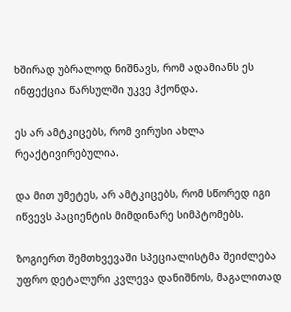ხშირად უბრალოდ ნიშნავს, რომ ადამიანს ეს ინფექცია წარსულში უკვე ჰქონდა.

ეს არ ამტკიცებს, რომ ვირუსი ახლა რეაქტივირებულია.

და მით უმეტეს, არ ამტკიცებს, რომ სწორედ იგი იწვევს პაციენტის მიმდინარე სიმპტომებს.

ზოგიერთ შემთხვევაში სპეციალისტმა შეიძლება უფრო დეტალური კვლევა დანიშნოს, მაგალითად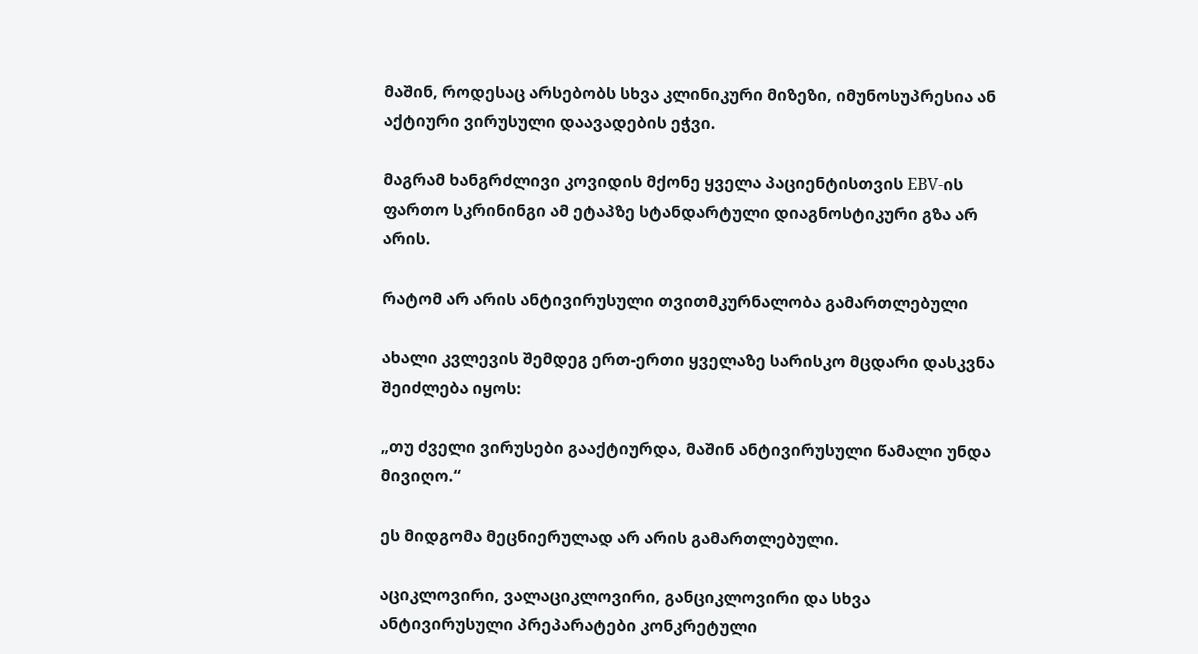მაშინ, როდესაც არსებობს სხვა კლინიკური მიზეზი, იმუნოსუპრესია ან აქტიური ვირუსული დაავადების ეჭვი.

მაგრამ ხანგრძლივი კოვიდის მქონე ყველა პაციენტისთვის EBV-ის ფართო სკრინინგი ამ ეტაპზე სტანდარტული დიაგნოსტიკური გზა არ არის.

რატომ არ არის ანტივირუსული თვითმკურნალობა გამართლებული

ახალი კვლევის შემდეგ ერთ-ერთი ყველაზე სარისკო მცდარი დასკვნა შეიძლება იყოს:

„თუ ძველი ვირუსები გააქტიურდა, მაშინ ანტივირუსული წამალი უნდა მივიღო.“

ეს მიდგომა მეცნიერულად არ არის გამართლებული.

აციკლოვირი, ვალაციკლოვირი, განციკლოვირი და სხვა ანტივირუსული პრეპარატები კონკრეტული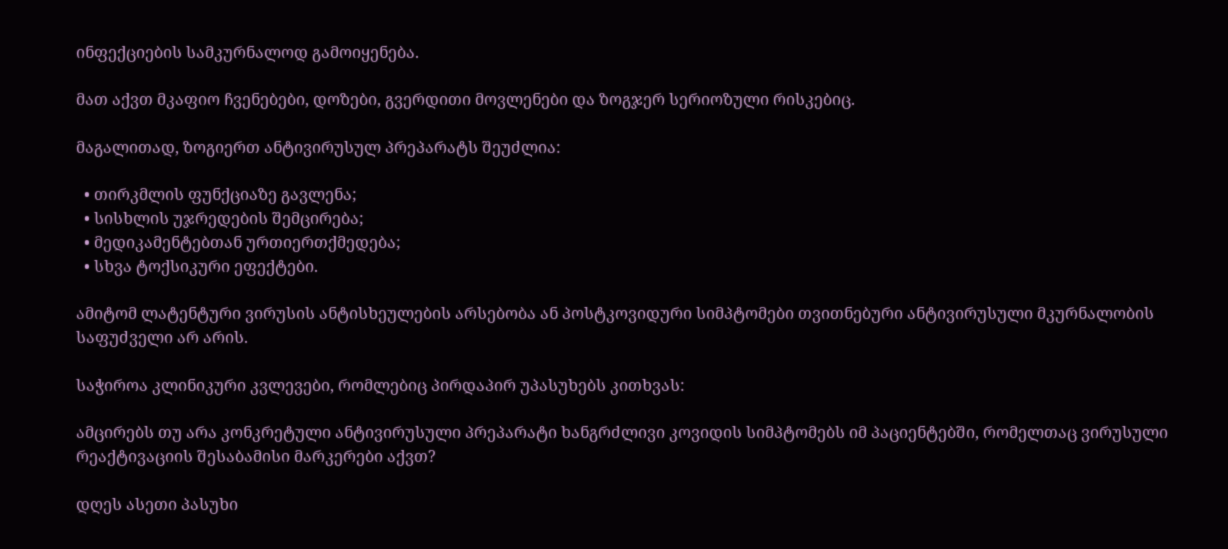ინფექციების სამკურნალოდ გამოიყენება.

მათ აქვთ მკაფიო ჩვენებები, დოზები, გვერდითი მოვლენები და ზოგჯერ სერიოზული რისკებიც.

მაგალითად, ზოგიერთ ანტივირუსულ პრეპარატს შეუძლია:

  • თირკმლის ფუნქციაზე გავლენა;
  • სისხლის უჯრედების შემცირება;
  • მედიკამენტებთან ურთიერთქმედება;
  • სხვა ტოქსიკური ეფექტები.

ამიტომ ლატენტური ვირუსის ანტისხეულების არსებობა ან პოსტკოვიდური სიმპტომები თვითნებური ანტივირუსული მკურნალობის საფუძველი არ არის.

საჭიროა კლინიკური კვლევები, რომლებიც პირდაპირ უპასუხებს კითხვას:

ამცირებს თუ არა კონკრეტული ანტივირუსული პრეპარატი ხანგრძლივი კოვიდის სიმპტომებს იმ პაციენტებში, რომელთაც ვირუსული რეაქტივაციის შესაბამისი მარკერები აქვთ?

დღეს ასეთი პასუხი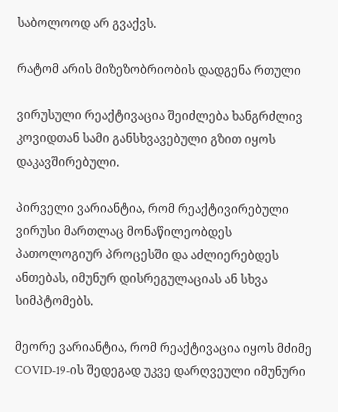საბოლოოდ არ გვაქვს.

რატომ არის მიზეზობრიობის დადგენა რთული

ვირუსული რეაქტივაცია შეიძლება ხანგრძლივ კოვიდთან სამი განსხვავებული გზით იყოს დაკავშირებული.

პირველი ვარიანტია, რომ რეაქტივირებული ვირუსი მართლაც მონაწილეობდეს პათოლოგიურ პროცესში და აძლიერებდეს ანთებას, იმუნურ დისრეგულაციას ან სხვა სიმპტომებს.

მეორე ვარიანტია, რომ რეაქტივაცია იყოს მძიმე COVID-19-ის შედეგად უკვე დარღვეული იმუნური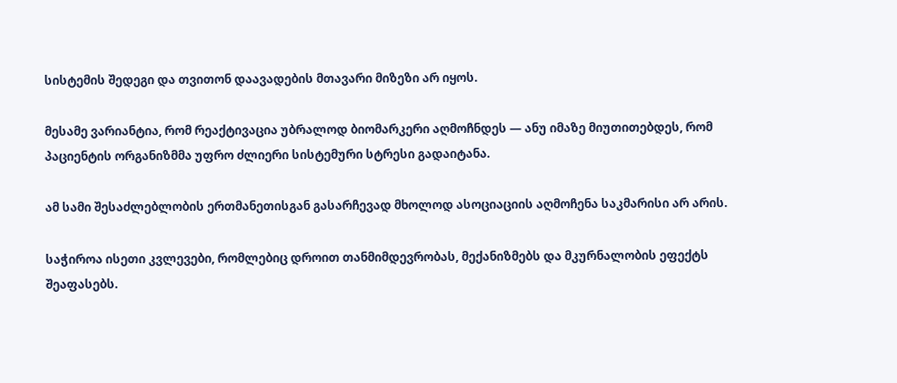სისტემის შედეგი და თვითონ დაავადების მთავარი მიზეზი არ იყოს.

მესამე ვარიანტია, რომ რეაქტივაცია უბრალოდ ბიომარკერი აღმოჩნდეს — ანუ იმაზე მიუთითებდეს, რომ პაციენტის ორგანიზმმა უფრო ძლიერი სისტემური სტრესი გადაიტანა.

ამ სამი შესაძლებლობის ერთმანეთისგან გასარჩევად მხოლოდ ასოციაციის აღმოჩენა საკმარისი არ არის.

საჭიროა ისეთი კვლევები, რომლებიც დროით თანმიმდევრობას, მექანიზმებს და მკურნალობის ეფექტს შეაფასებს.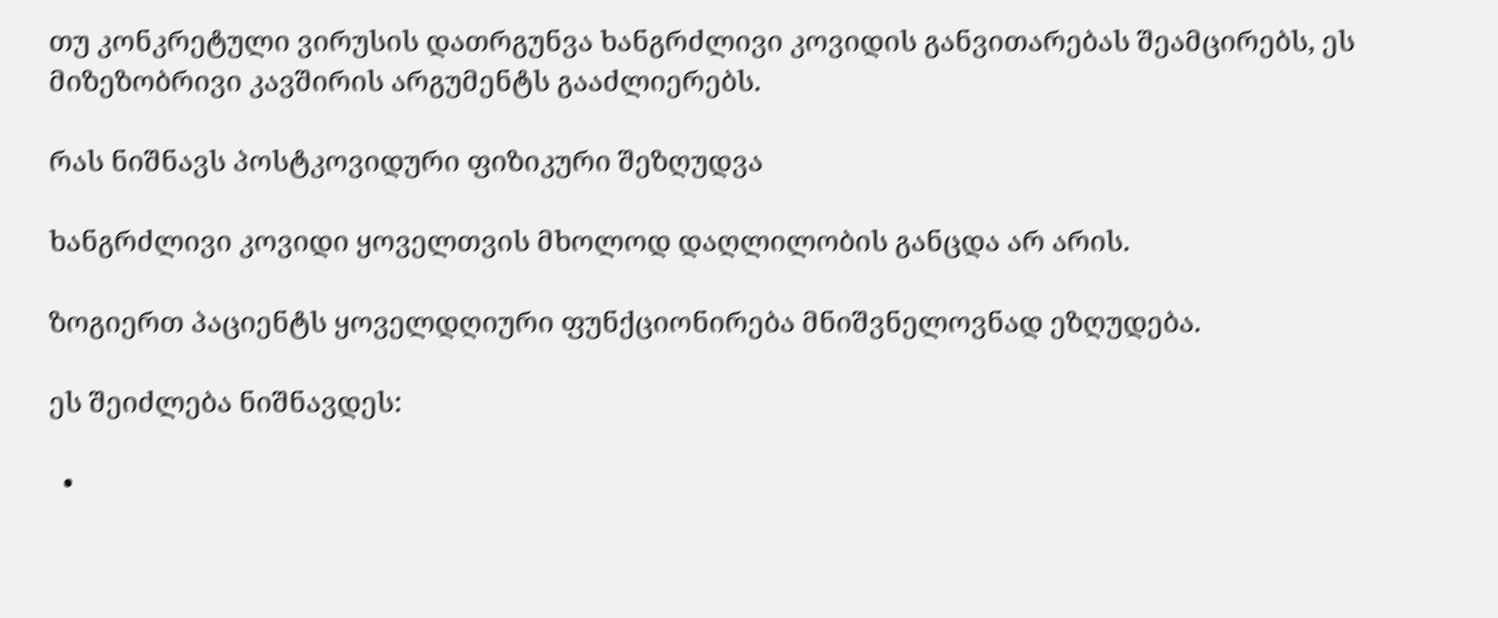თუ კონკრეტული ვირუსის დათრგუნვა ხანგრძლივი კოვიდის განვითარებას შეამცირებს, ეს მიზეზობრივი კავშირის არგუმენტს გააძლიერებს.

რას ნიშნავს პოსტკოვიდური ფიზიკური შეზღუდვა

ხანგრძლივი კოვიდი ყოველთვის მხოლოდ დაღლილობის განცდა არ არის.

ზოგიერთ პაციენტს ყოველდღიური ფუნქციონირება მნიშვნელოვნად ეზღუდება.

ეს შეიძლება ნიშნავდეს:

  •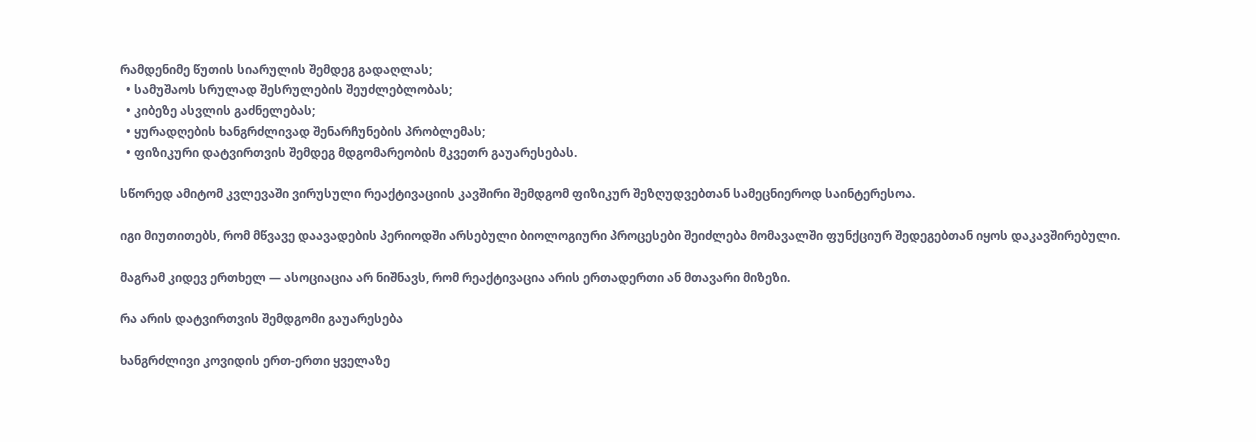რამდენიმე წუთის სიარულის შემდეგ გადაღლას;
  • სამუშაოს სრულად შესრულების შეუძლებლობას;
  • კიბეზე ასვლის გაძნელებას;
  • ყურადღების ხანგრძლივად შენარჩუნების პრობლემას;
  • ფიზიკური დატვირთვის შემდეგ მდგომარეობის მკვეთრ გაუარესებას.

სწორედ ამიტომ კვლევაში ვირუსული რეაქტივაციის კავშირი შემდგომ ფიზიკურ შეზღუდვებთან სამეცნიეროდ საინტერესოა.

იგი მიუთითებს, რომ მწვავე დაავადების პერიოდში არსებული ბიოლოგიური პროცესები შეიძლება მომავალში ფუნქციურ შედეგებთან იყოს დაკავშირებული.

მაგრამ კიდევ ერთხელ — ასოციაცია არ ნიშნავს, რომ რეაქტივაცია არის ერთადერთი ან მთავარი მიზეზი.

რა არის დატვირთვის შემდგომი გაუარესება

ხანგრძლივი კოვიდის ერთ-ერთი ყველაზე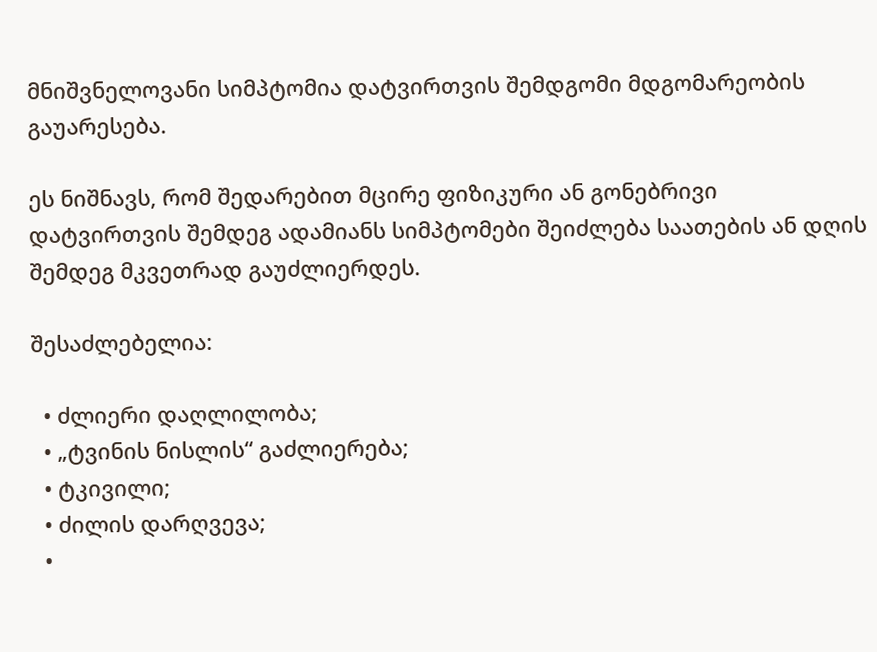მნიშვნელოვანი სიმპტომია დატვირთვის შემდგომი მდგომარეობის გაუარესება.

ეს ნიშნავს, რომ შედარებით მცირე ფიზიკური ან გონებრივი დატვირთვის შემდეგ ადამიანს სიმპტომები შეიძლება საათების ან დღის შემდეგ მკვეთრად გაუძლიერდეს.

შესაძლებელია:

  • ძლიერი დაღლილობა;
  • „ტვინის ნისლის“ გაძლიერება;
  • ტკივილი;
  • ძილის დარღვევა;
  •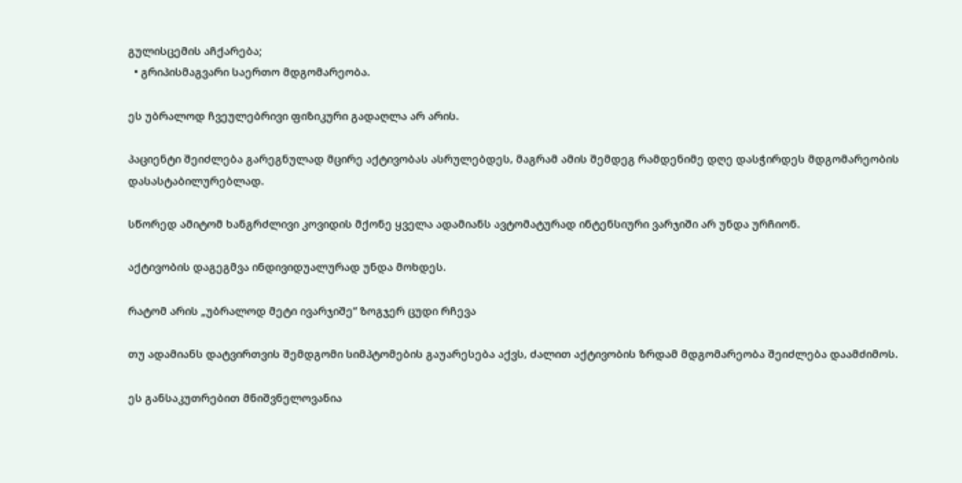გულისცემის აჩქარება;
  • გრიპისმაგვარი საერთო მდგომარეობა.

ეს უბრალოდ ჩვეულებრივი ფიზიკური გადაღლა არ არის.

პაციენტი შეიძლება გარეგნულად მცირე აქტივობას ასრულებდეს, მაგრამ ამის შემდეგ რამდენიმე დღე დასჭირდეს მდგომარეობის დასასტაბილურებლად.

სწორედ ამიტომ ხანგრძლივი კოვიდის მქონე ყველა ადამიანს ავტომატურად ინტენსიური ვარჯიში არ უნდა ურჩიონ.

აქტივობის დაგეგმვა ინდივიდუალურად უნდა მოხდეს.

რატომ არის „უბრალოდ მეტი ივარჯიშე“ ზოგჯერ ცუდი რჩევა

თუ ადამიანს დატვირთვის შემდგომი სიმპტომების გაუარესება აქვს, ძალით აქტივობის ზრდამ მდგომარეობა შეიძლება დაამძიმოს.

ეს განსაკუთრებით მნიშვნელოვანია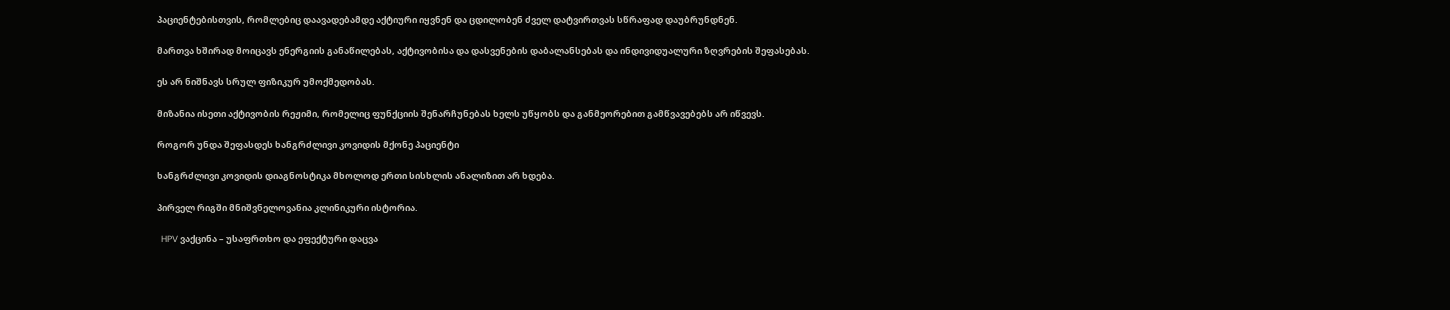პაციენტებისთვის, რომლებიც დაავადებამდე აქტიური იყვნენ და ცდილობენ ძველ დატვირთვას სწრაფად დაუბრუნდნენ.

მართვა ხშირად მოიცავს ენერგიის განაწილებას, აქტივობისა და დასვენების დაბალანსებას და ინდივიდუალური ზღვრების შეფასებას.

ეს არ ნიშნავს სრულ ფიზიკურ უმოქმედობას.

მიზანია ისეთი აქტივობის რეჟიმი, რომელიც ფუნქციის შენარჩუნებას ხელს უწყობს და განმეორებით გამწვავებებს არ იწვევს.

როგორ უნდა შეფასდეს ხანგრძლივი კოვიდის მქონე პაციენტი

ხანგრძლივი კოვიდის დიაგნოსტიკა მხოლოდ ერთი სისხლის ანალიზით არ ხდება.

პირველ რიგში მნიშვნელოვანია კლინიკური ისტორია.

  HPV ვაქცინა – უსაფრთხო და ეფექტური დაცვა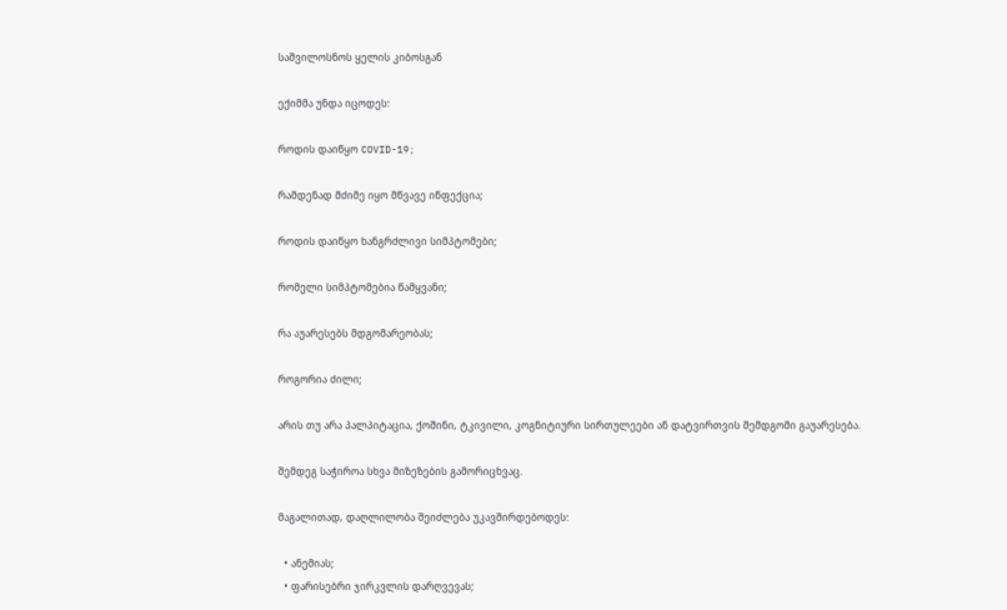საშვილოსნოს ყელის კიბოსგან

ექიმმა უნდა იცოდეს:

როდის დაიწყო COVID-19;

რამდენად მძიმე იყო მწვავე ინფექცია;

როდის დაიწყო ხანგრძლივი სიმპტომები;

რომელი სიმპტომებია წამყვანი;

რა აუარესებს მდგომარეობას;

როგორია ძილი;

არის თუ არა პალპიტაცია, ქოშინი, ტკივილი, კოგნიტიური სირთულეები ან დატვირთვის შემდგომი გაუარესება.

შემდეგ საჭიროა სხვა მიზეზების გამორიცხვაც.

მაგალითად, დაღლილობა შეიძლება უკავშირდებოდეს:

  • ანემიას;
  • ფარისებრი ჯირკვლის დარღვევას;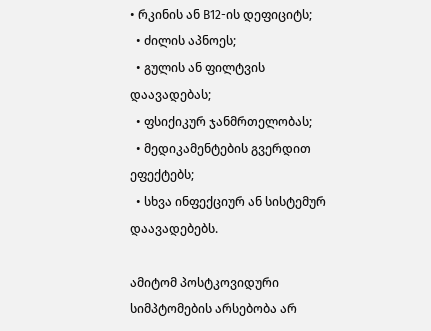• რკინის ან B12-ის დეფიციტს;
  • ძილის აპნოეს;
  • გულის ან ფილტვის დაავადებას;
  • ფსიქიკურ ჯანმრთელობას;
  • მედიკამენტების გვერდით ეფექტებს;
  • სხვა ინფექციურ ან სისტემურ დაავადებებს.

ამიტომ პოსტკოვიდური სიმპტომების არსებობა არ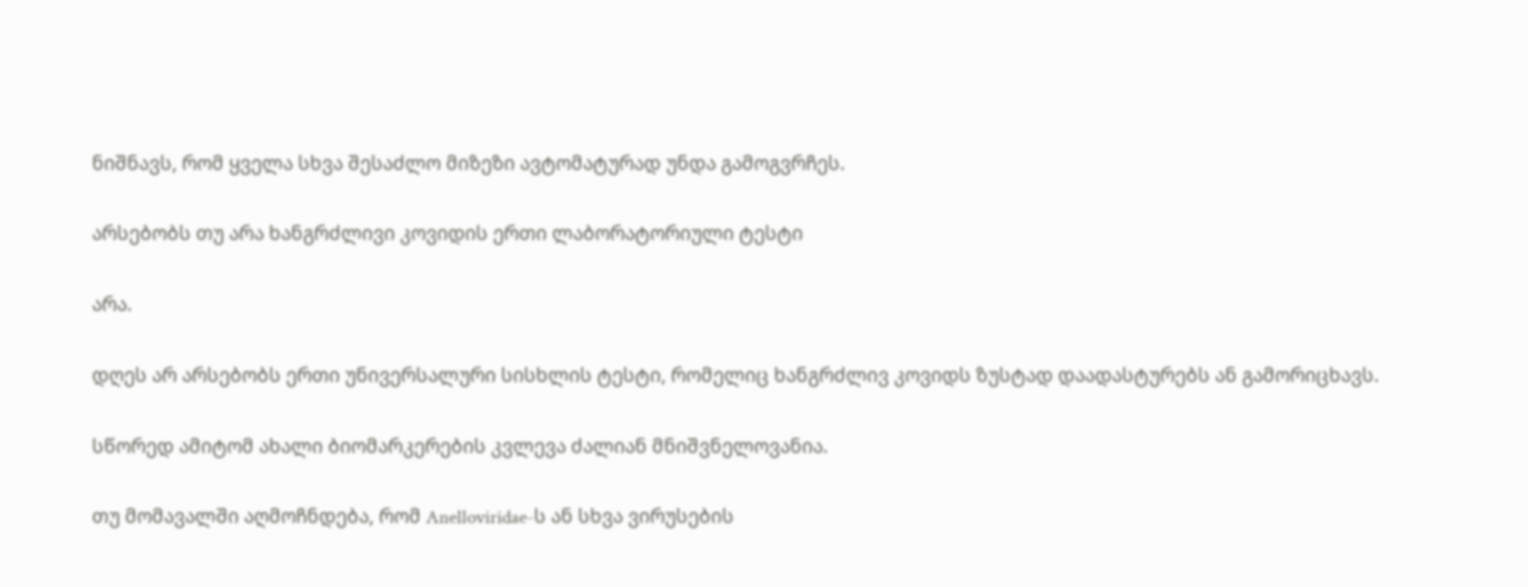ნიშნავს, რომ ყველა სხვა შესაძლო მიზეზი ავტომატურად უნდა გამოგვრჩეს.

არსებობს თუ არა ხანგრძლივი კოვიდის ერთი ლაბორატორიული ტესტი

არა.

დღეს არ არსებობს ერთი უნივერსალური სისხლის ტესტი, რომელიც ხანგრძლივ კოვიდს ზუსტად დაადასტურებს ან გამორიცხავს.

სწორედ ამიტომ ახალი ბიომარკერების კვლევა ძალიან მნიშვნელოვანია.

თუ მომავალში აღმოჩნდება, რომ Anelloviridae-ს ან სხვა ვირუსების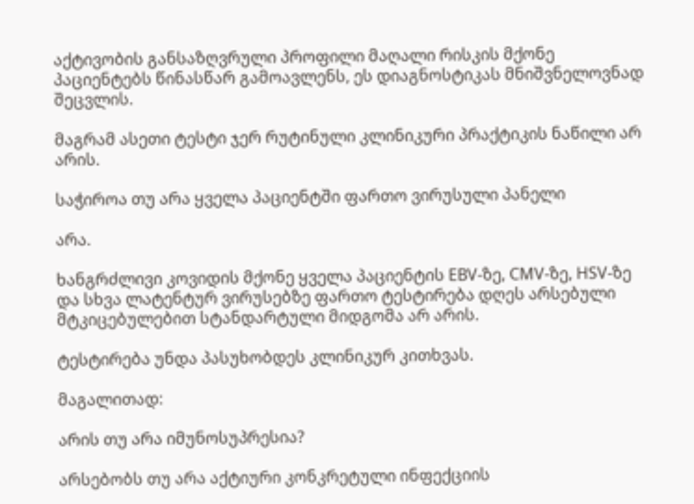აქტივობის განსაზღვრული პროფილი მაღალი რისკის მქონე პაციენტებს წინასწარ გამოავლენს, ეს დიაგნოსტიკას მნიშვნელოვნად შეცვლის.

მაგრამ ასეთი ტესტი ჯერ რუტინული კლინიკური პრაქტიკის ნაწილი არ არის.

საჭიროა თუ არა ყველა პაციენტში ფართო ვირუსული პანელი

არა.

ხანგრძლივი კოვიდის მქონე ყველა პაციენტის EBV-ზე, CMV-ზე, HSV-ზე და სხვა ლატენტურ ვირუსებზე ფართო ტესტირება დღეს არსებული მტკიცებულებით სტანდარტული მიდგომა არ არის.

ტესტირება უნდა პასუხობდეს კლინიკურ კითხვას.

მაგალითად:

არის თუ არა იმუნოსუპრესია?

არსებობს თუ არა აქტიური კონკრეტული ინფექციის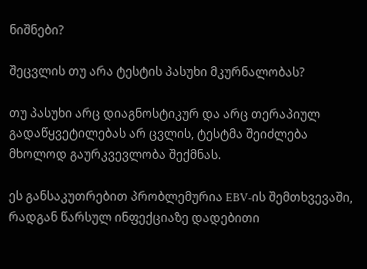ნიშნები?

შეცვლის თუ არა ტესტის პასუხი მკურნალობას?

თუ პასუხი არც დიაგნოსტიკურ და არც თერაპიულ გადაწყვეტილებას არ ცვლის, ტესტმა შეიძლება მხოლოდ გაურკვევლობა შექმნას.

ეს განსაკუთრებით პრობლემურია EBV-ის შემთხვევაში, რადგან წარსულ ინფექციაზე დადებითი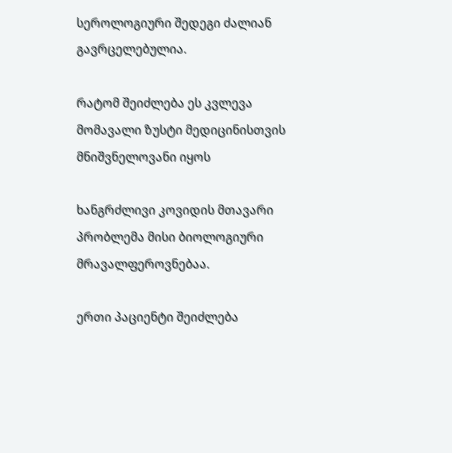სეროლოგიური შედეგი ძალიან გავრცელებულია.

რატომ შეიძლება ეს კვლევა მომავალი ზუსტი მედიცინისთვის მნიშვნელოვანი იყოს

ხანგრძლივი კოვიდის მთავარი პრობლემა მისი ბიოლოგიური მრავალფეროვნებაა.

ერთი პაციენტი შეიძლება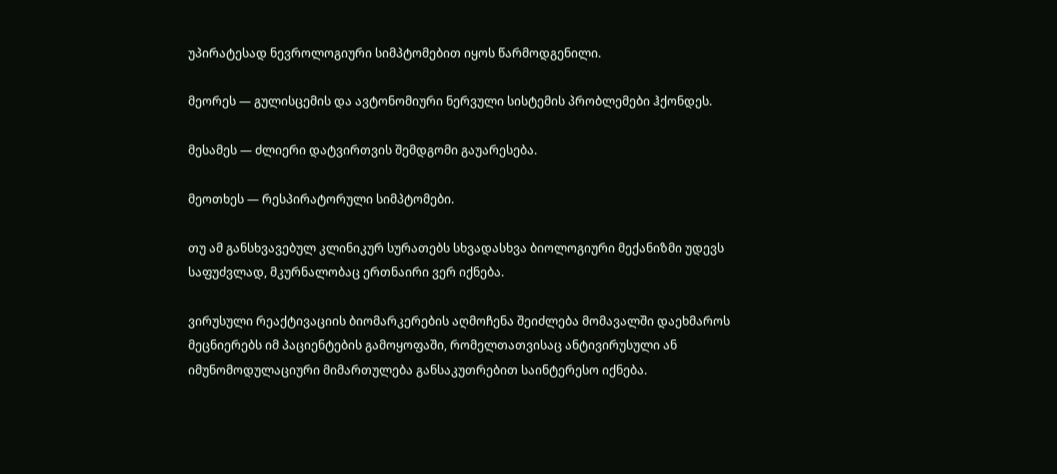უპირატესად ნევროლოგიური სიმპტომებით იყოს წარმოდგენილი.

მეორეს — გულისცემის და ავტონომიური ნერვული სისტემის პრობლემები ჰქონდეს.

მესამეს — ძლიერი დატვირთვის შემდგომი გაუარესება.

მეოთხეს — რესპირატორული სიმპტომები.

თუ ამ განსხვავებულ კლინიკურ სურათებს სხვადასხვა ბიოლოგიური მექანიზმი უდევს საფუძვლად, მკურნალობაც ერთნაირი ვერ იქნება.

ვირუსული რეაქტივაციის ბიომარკერების აღმოჩენა შეიძლება მომავალში დაეხმაროს მეცნიერებს იმ პაციენტების გამოყოფაში, რომელთათვისაც ანტივირუსული ან იმუნომოდულაციური მიმართულება განსაკუთრებით საინტერესო იქნება.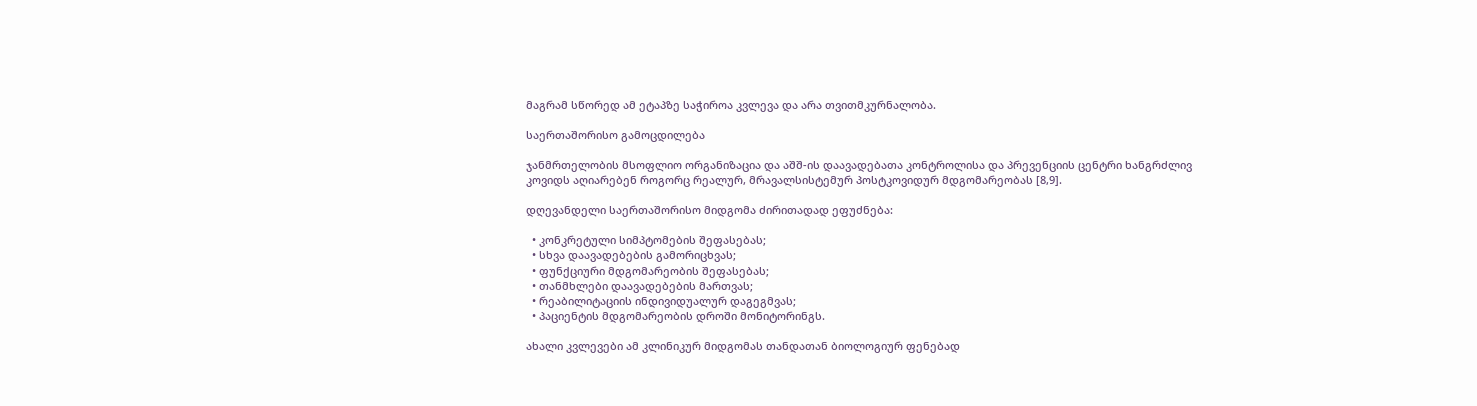მაგრამ სწორედ ამ ეტაპზე საჭიროა კვლევა და არა თვითმკურნალობა.

საერთაშორისო გამოცდილება

ჯანმრთელობის მსოფლიო ორგანიზაცია და აშშ-ის დაავადებათა კონტროლისა და პრევენციის ცენტრი ხანგრძლივ კოვიდს აღიარებენ როგორც რეალურ, მრავალსისტემურ პოსტკოვიდურ მდგომარეობას [8,9].

დღევანდელი საერთაშორისო მიდგომა ძირითადად ეფუძნება:

  • კონკრეტული სიმპტომების შეფასებას;
  • სხვა დაავადებების გამორიცხვას;
  • ფუნქციური მდგომარეობის შეფასებას;
  • თანმხლები დაავადებების მართვას;
  • რეაბილიტაციის ინდივიდუალურ დაგეგმვას;
  • პაციენტის მდგომარეობის დროში მონიტორინგს.

ახალი კვლევები ამ კლინიკურ მიდგომას თანდათან ბიოლოგიურ ფენებად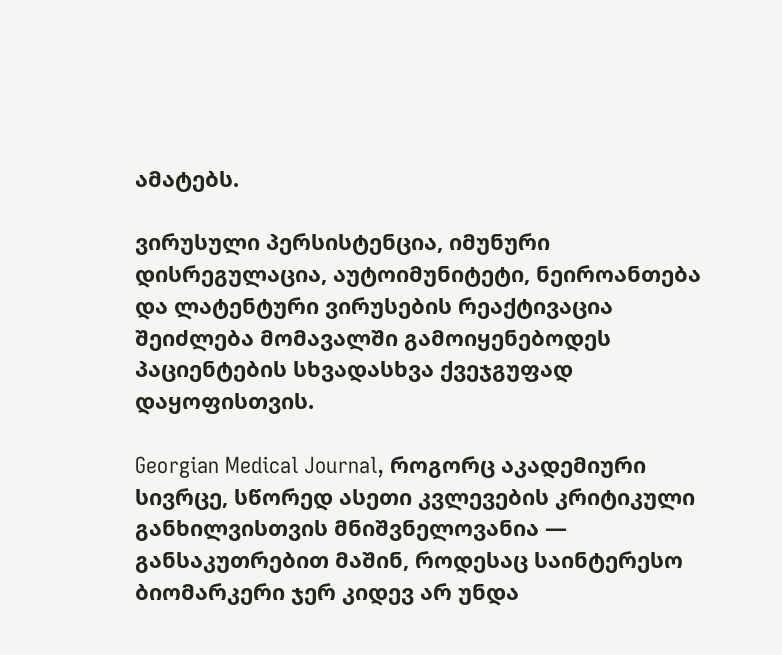ამატებს.

ვირუსული პერსისტენცია, იმუნური დისრეგულაცია, აუტოიმუნიტეტი, ნეიროანთება და ლატენტური ვირუსების რეაქტივაცია შეიძლება მომავალში გამოიყენებოდეს პაციენტების სხვადასხვა ქვეჯგუფად დაყოფისთვის.

Georgian Medical Journal, როგორც აკადემიური სივრცე, სწორედ ასეთი კვლევების კრიტიკული განხილვისთვის მნიშვნელოვანია — განსაკუთრებით მაშინ, როდესაც საინტერესო ბიომარკერი ჯერ კიდევ არ უნდა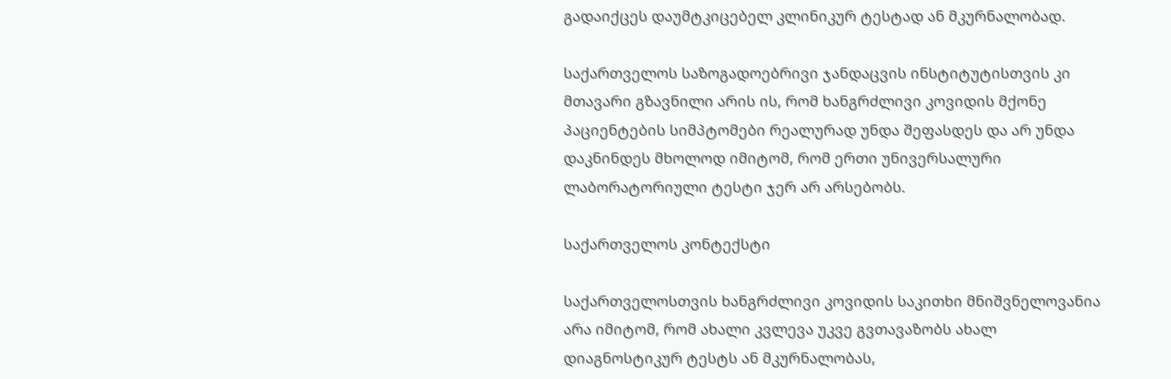გადაიქცეს დაუმტკიცებელ კლინიკურ ტესტად ან მკურნალობად.

საქართველოს საზოგადოებრივი ჯანდაცვის ინსტიტუტისთვის კი მთავარი გზავნილი არის ის, რომ ხანგრძლივი კოვიდის მქონე პაციენტების სიმპტომები რეალურად უნდა შეფასდეს და არ უნდა დაკნინდეს მხოლოდ იმიტომ, რომ ერთი უნივერსალური ლაბორატორიული ტესტი ჯერ არ არსებობს.

საქართველოს კონტექსტი

საქართველოსთვის ხანგრძლივი კოვიდის საკითხი მნიშვნელოვანია არა იმიტომ, რომ ახალი კვლევა უკვე გვთავაზობს ახალ დიაგნოსტიკურ ტესტს ან მკურნალობას,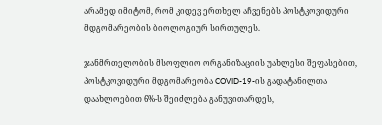არამედ იმიტომ, რომ კიდევ ერთხელ აჩვენებს პოსტკოვიდური მდგომარეობის ბიოლოგიურ სირთულეს.

ჯანმრთელობის მსოფლიო ორგანიზაციის უახლესი შეფასებით, პოსტკოვიდური მდგომარეობა COVID-19-ის გადატანილთა დაახლოებით 6%-ს შეიძლება განუვითარდეს,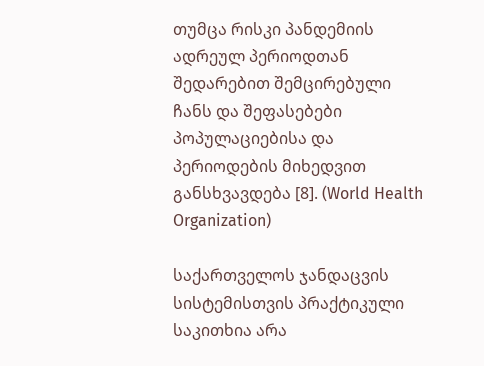თუმცა რისკი პანდემიის ადრეულ პერიოდთან შედარებით შემცირებული ჩანს და შეფასებები პოპულაციებისა და პერიოდების მიხედვით განსხვავდება [8]. (World Health Organization)

საქართველოს ჯანდაცვის სისტემისთვის პრაქტიკული საკითხია არა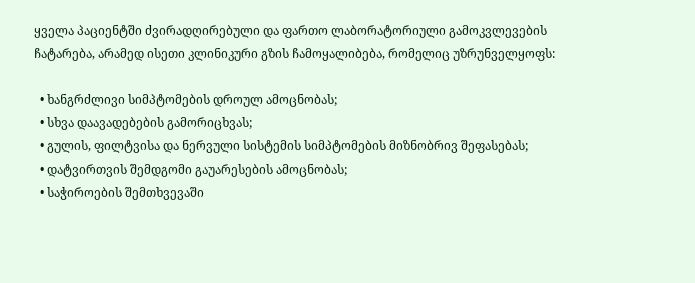ყველა პაციენტში ძვირადღირებული და ფართო ლაბორატორიული გამოკვლევების ჩატარება, არამედ ისეთი კლინიკური გზის ჩამოყალიბება, რომელიც უზრუნველყოფს:

  • ხანგრძლივი სიმპტომების დროულ ამოცნობას;
  • სხვა დაავადებების გამორიცხვას;
  • გულის, ფილტვისა და ნერვული სისტემის სიმპტომების მიზნობრივ შეფასებას;
  • დატვირთვის შემდგომი გაუარესების ამოცნობას;
  • საჭიროების შემთხვევაში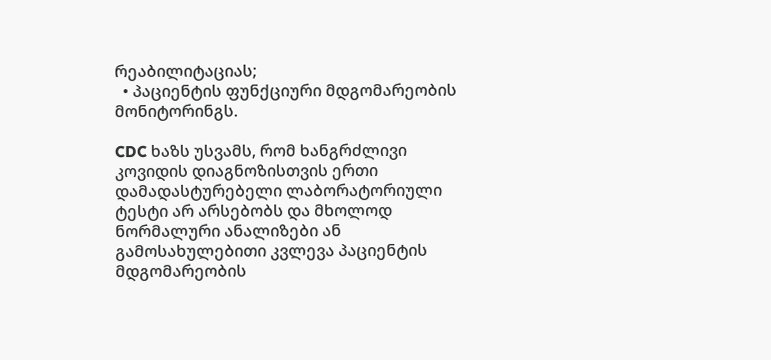რეაბილიტაციას;
  • პაციენტის ფუნქციური მდგომარეობის მონიტორინგს.

CDC ხაზს უსვამს, რომ ხანგრძლივი კოვიდის დიაგნოზისთვის ერთი დამადასტურებელი ლაბორატორიული ტესტი არ არსებობს და მხოლოდ ნორმალური ანალიზები ან გამოსახულებითი კვლევა პაციენტის მდგომარეობის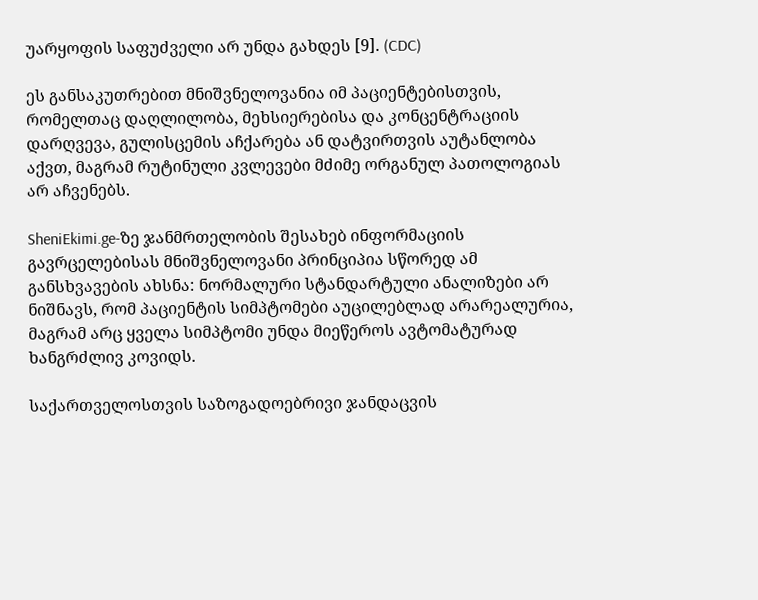უარყოფის საფუძველი არ უნდა გახდეს [9]. (CDC)

ეს განსაკუთრებით მნიშვნელოვანია იმ პაციენტებისთვის, რომელთაც დაღლილობა, მეხსიერებისა და კონცენტრაციის დარღვევა, გულისცემის აჩქარება ან დატვირთვის აუტანლობა აქვთ, მაგრამ რუტინული კვლევები მძიმე ორგანულ პათოლოგიას არ აჩვენებს.

SheniEkimi.ge-ზე ჯანმრთელობის შესახებ ინფორმაციის გავრცელებისას მნიშვნელოვანი პრინციპია სწორედ ამ განსხვავების ახსნა: ნორმალური სტანდარტული ანალიზები არ ნიშნავს, რომ პაციენტის სიმპტომები აუცილებლად არარეალურია, მაგრამ არც ყველა სიმპტომი უნდა მიეწეროს ავტომატურად ხანგრძლივ კოვიდს.

საქართველოსთვის საზოგადოებრივი ჯანდაცვის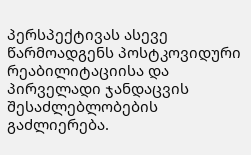პერსპექტივას ასევე წარმოადგენს პოსტკოვიდური რეაბილიტაციისა და პირველადი ჯანდაცვის შესაძლებლობების გაძლიერება.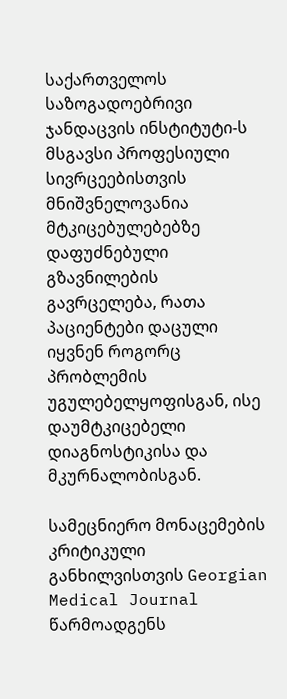საქართველოს საზოგადოებრივი ჯანდაცვის ინსტიტუტი-ს მსგავსი პროფესიული სივრცეებისთვის მნიშვნელოვანია მტკიცებულებებზე დაფუძნებული გზავნილების გავრცელება, რათა პაციენტები დაცული იყვნენ როგორც პრობლემის უგულებელყოფისგან, ისე დაუმტკიცებელი დიაგნოსტიკისა და მკურნალობისგან.

სამეცნიერო მონაცემების კრიტიკული განხილვისთვის Georgian Medical Journal წარმოადგენს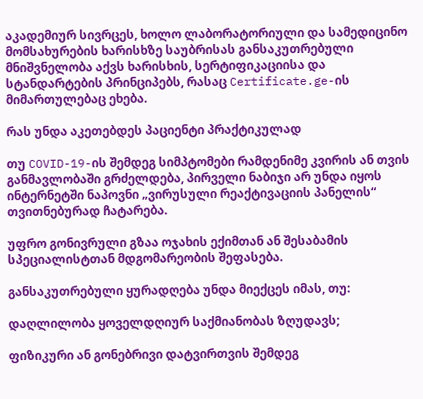აკადემიურ სივრცეს, ხოლო ლაბორატორიული და სამედიცინო მომსახურების ხარისხზე საუბრისას განსაკუთრებული მნიშვნელობა აქვს ხარისხის, სერტიფიკაციისა და სტანდარტების პრინციპებს, რასაც Certificate.ge-ის მიმართულებაც ეხება.

რას უნდა აკეთებდეს პაციენტი პრაქტიკულად

თუ COVID-19-ის შემდეგ სიმპტომები რამდენიმე კვირის ან თვის განმავლობაში გრძელდება, პირველი ნაბიჯი არ უნდა იყოს ინტერნეტში ნაპოვნი „ვირუსული რეაქტივაციის პანელის“ თვითნებურად ჩატარება.

უფრო გონივრული გზაა ოჯახის ექიმთან ან შესაბამის სპეციალისტთან მდგომარეობის შეფასება.

განსაკუთრებული ყურადღება უნდა მიექცეს იმას, თუ:

დაღლილობა ყოველდღიურ საქმიანობას ზღუდავს;

ფიზიკური ან გონებრივი დატვირთვის შემდეგ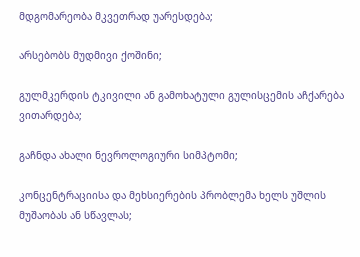მდგომარეობა მკვეთრად უარესდება;

არსებობს მუდმივი ქოშინი;

გულმკერდის ტკივილი ან გამოხატული გულისცემის აჩქარება ვითარდება;

გაჩნდა ახალი ნევროლოგიური სიმპტომი;

კონცენტრაციისა და მეხსიერების პრობლემა ხელს უშლის მუშაობას ან სწავლას;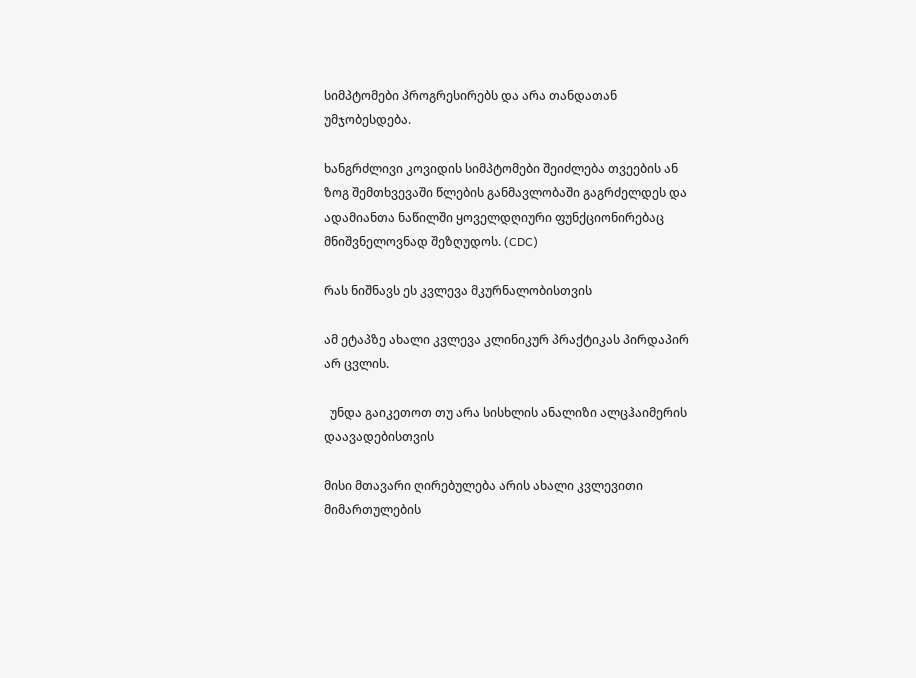სიმპტომები პროგრესირებს და არა თანდათან უმჯობესდება.

ხანგრძლივი კოვიდის სიმპტომები შეიძლება თვეების ან ზოგ შემთხვევაში წლების განმავლობაში გაგრძელდეს და ადამიანთა ნაწილში ყოველდღიური ფუნქციონირებაც მნიშვნელოვნად შეზღუდოს. (CDC)

რას ნიშნავს ეს კვლევა მკურნალობისთვის

ამ ეტაპზე ახალი კვლევა კლინიკურ პრაქტიკას პირდაპირ არ ცვლის.

  უნდა გაიკეთოთ თუ არა სისხლის ანალიზი ალცჰაიმერის დაავადებისთვის

მისი მთავარი ღირებულება არის ახალი კვლევითი მიმართულების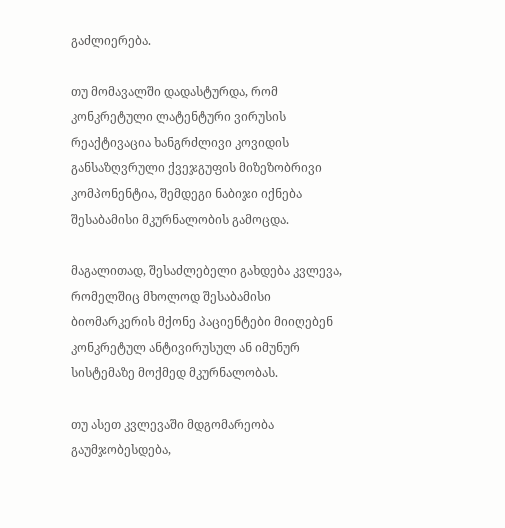გაძლიერება.

თუ მომავალში დადასტურდა, რომ კონკრეტული ლატენტური ვირუსის რეაქტივაცია ხანგრძლივი კოვიდის განსაზღვრული ქვეჯგუფის მიზეზობრივი კომპონენტია, შემდეგი ნაბიჯი იქნება შესაბამისი მკურნალობის გამოცდა.

მაგალითად, შესაძლებელი გახდება კვლევა, რომელშიც მხოლოდ შესაბამისი ბიომარკერის მქონე პაციენტები მიიღებენ კონკრეტულ ანტივირუსულ ან იმუნურ სისტემაზე მოქმედ მკურნალობას.

თუ ასეთ კვლევაში მდგომარეობა გაუმჯობესდება,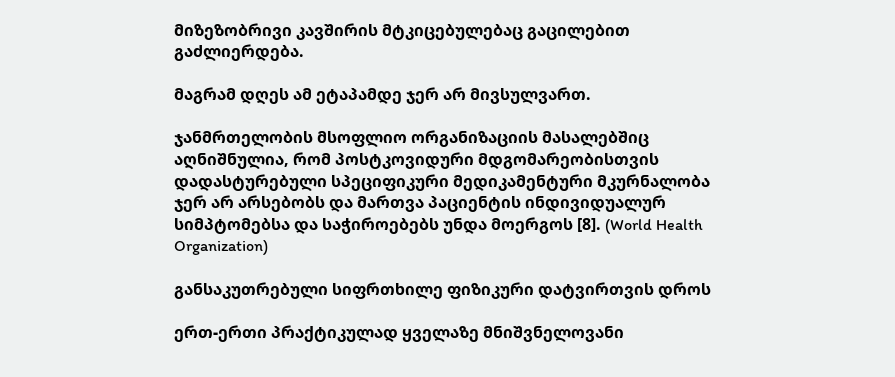მიზეზობრივი კავშირის მტკიცებულებაც გაცილებით გაძლიერდება.

მაგრამ დღეს ამ ეტაპამდე ჯერ არ მივსულვართ.

ჯანმრთელობის მსოფლიო ორგანიზაციის მასალებშიც აღნიშნულია, რომ პოსტკოვიდური მდგომარეობისთვის დადასტურებული სპეციფიკური მედიკამენტური მკურნალობა ჯერ არ არსებობს და მართვა პაციენტის ინდივიდუალურ სიმპტომებსა და საჭიროებებს უნდა მოერგოს [8]. (World Health Organization)

განსაკუთრებული სიფრთხილე ფიზიკური დატვირთვის დროს

ერთ-ერთი პრაქტიკულად ყველაზე მნიშვნელოვანი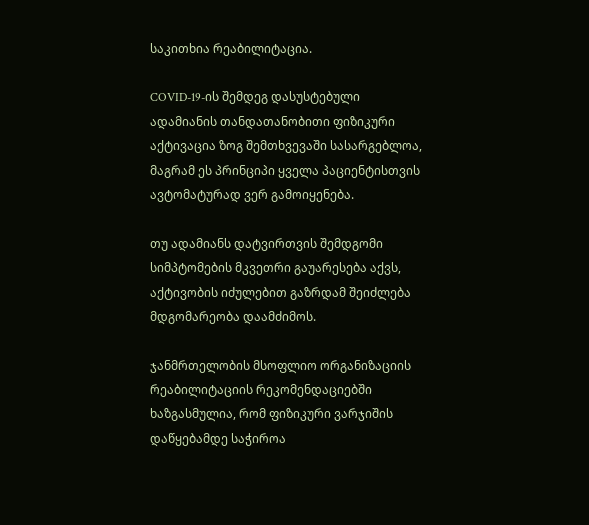საკითხია რეაბილიტაცია.

COVID-19-ის შემდეგ დასუსტებული ადამიანის თანდათანობითი ფიზიკური აქტივაცია ზოგ შემთხვევაში სასარგებლოა, მაგრამ ეს პრინციპი ყველა პაციენტისთვის ავტომატურად ვერ გამოიყენება.

თუ ადამიანს დატვირთვის შემდგომი სიმპტომების მკვეთრი გაუარესება აქვს, აქტივობის იძულებით გაზრდამ შეიძლება მდგომარეობა დაამძიმოს.

ჯანმრთელობის მსოფლიო ორგანიზაციის რეაბილიტაციის რეკომენდაციებში ხაზგასმულია, რომ ფიზიკური ვარჯიშის დაწყებამდე საჭიროა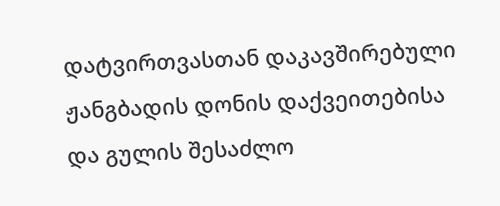დატვირთვასთან დაკავშირებული ჟანგბადის დონის დაქვეითებისა და გულის შესაძლო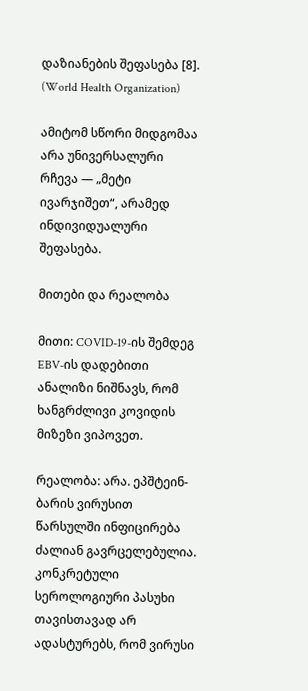დაზიანების შეფასება [8]. (World Health Organization)

ამიტომ სწორი მიდგომაა არა უნივერსალური რჩევა — „მეტი ივარჯიშეთ“, არამედ ინდივიდუალური შეფასება.

მითები და რეალობა

მითი: COVID-19-ის შემდეგ EBV-ის დადებითი ანალიზი ნიშნავს, რომ ხანგრძლივი კოვიდის მიზეზი ვიპოვეთ.

რეალობა: არა. ეპშტეინ-ბარის ვირუსით წარსულში ინფიცირება ძალიან გავრცელებულია. კონკრეტული სეროლოგიური პასუხი თავისთავად არ ადასტურებს, რომ ვირუსი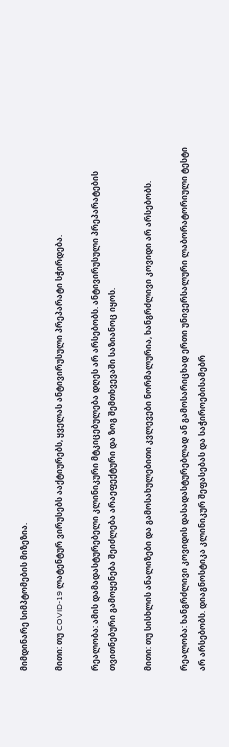მიმდინარე სიმპტომების მიზეზია.

მითი: თუ COVID-19 ლატენტურ ვირუსებს ააქტიურებს, ყველას ანტივირუსული პრეპარატი სჭირდება.

რეალობა: ამის დამადასტურებელი კლინიკური მტკიცებულება დღეს არ არსებობს. ანტივირუსული პრეპარატების თვითნებური გამოყენება შეიძლება არაეფექტური და ზოგ შემთხვევაში საზიანოც იყოს.

მითი: თუ სისხლის ანალიზები და გამოსახულებითი კვლევები ნორმალურია, ხანგრძლივი კოვიდი არ არსებობს.

რეალობა: ხანგრძლივი კოვიდის დასადასტურებლად ან გამოსარიცხად ერთი უნივერსალური ლაბორატორიული ტესტი არ არსებობს. დიაგნოსტიკა კლინიკურ შეფასებას და საჭიროებისამებრ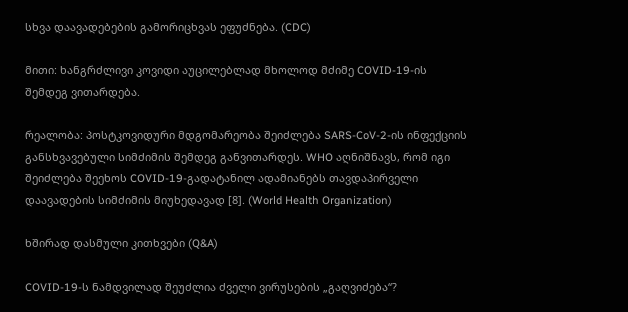სხვა დაავადებების გამორიცხვას ეფუძნება. (CDC)

მითი: ხანგრძლივი კოვიდი აუცილებლად მხოლოდ მძიმე COVID-19-ის შემდეგ ვითარდება.

რეალობა: პოსტკოვიდური მდგომარეობა შეიძლება SARS-CoV-2-ის ინფექციის განსხვავებული სიმძიმის შემდეგ განვითარდეს. WHO აღნიშნავს, რომ იგი შეიძლება შეეხოს COVID-19-გადატანილ ადამიანებს თავდაპირველი დაავადების სიმძიმის მიუხედავად [8]. (World Health Organization)

ხშირად დასმული კითხვები (Q&A)

COVID-19-ს ნამდვილად შეუძლია ძველი ვირუსების „გაღვიძება“?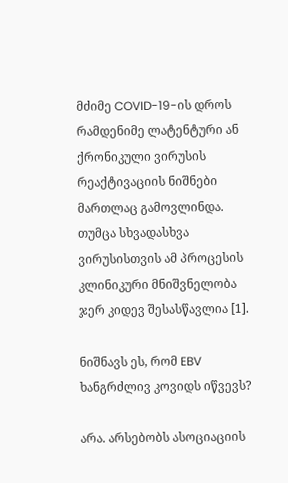მძიმე COVID-19-ის დროს რამდენიმე ლატენტური ან ქრონიკული ვირუსის რეაქტივაციის ნიშნები მართლაც გამოვლინდა. თუმცა სხვადასხვა ვირუსისთვის ამ პროცესის კლინიკური მნიშვნელობა ჯერ კიდევ შესასწავლია [1].

ნიშნავს ეს, რომ EBV ხანგრძლივ კოვიდს იწვევს?

არა. არსებობს ასოციაციის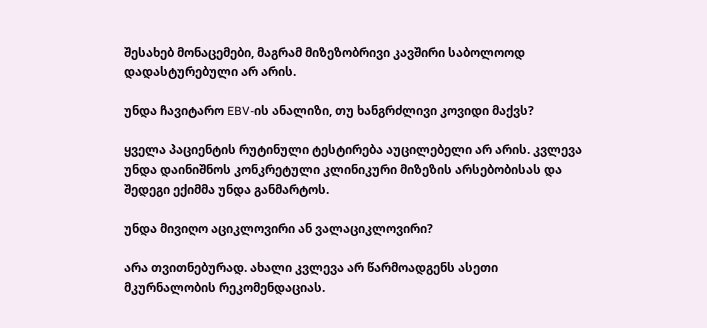შესახებ მონაცემები, მაგრამ მიზეზობრივი კავშირი საბოლოოდ დადასტურებული არ არის.

უნდა ჩავიტარო EBV-ის ანალიზი, თუ ხანგრძლივი კოვიდი მაქვს?

ყველა პაციენტის რუტინული ტესტირება აუცილებელი არ არის. კვლევა უნდა დაინიშნოს კონკრეტული კლინიკური მიზეზის არსებობისას და შედეგი ექიმმა უნდა განმარტოს.

უნდა მივიღო აციკლოვირი ან ვალაციკლოვირი?

არა თვითნებურად. ახალი კვლევა არ წარმოადგენს ასეთი მკურნალობის რეკომენდაციას.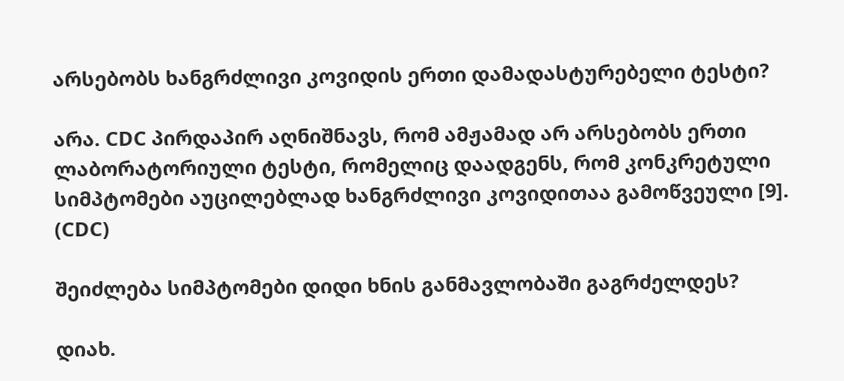არსებობს ხანგრძლივი კოვიდის ერთი დამადასტურებელი ტესტი?

არა. CDC პირდაპირ აღნიშნავს, რომ ამჟამად არ არსებობს ერთი ლაბორატორიული ტესტი, რომელიც დაადგენს, რომ კონკრეტული სიმპტომები აუცილებლად ხანგრძლივი კოვიდითაა გამოწვეული [9]. (CDC)

შეიძლება სიმპტომები დიდი ხნის განმავლობაში გაგრძელდეს?

დიახ.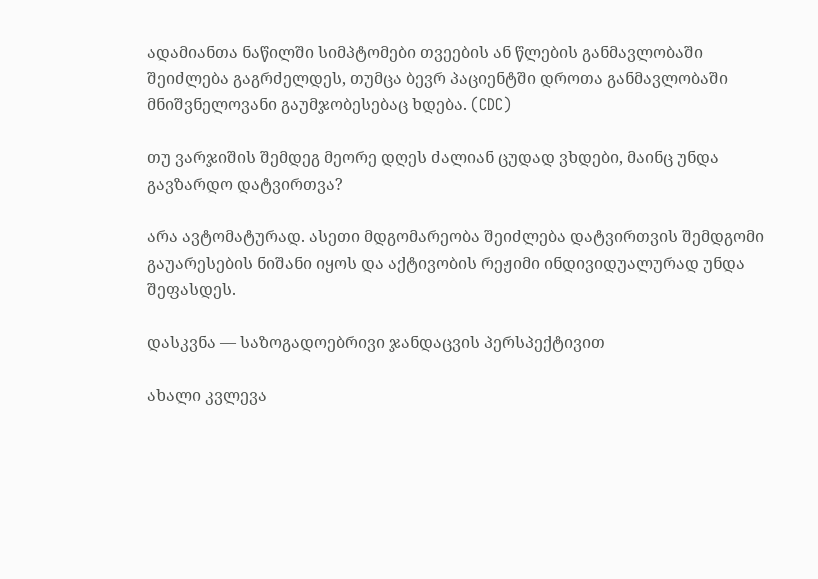ადამიანთა ნაწილში სიმპტომები თვეების ან წლების განმავლობაში შეიძლება გაგრძელდეს, თუმცა ბევრ პაციენტში დროთა განმავლობაში მნიშვნელოვანი გაუმჯობესებაც ხდება. (CDC)

თუ ვარჯიშის შემდეგ მეორე დღეს ძალიან ცუდად ვხდები, მაინც უნდა გავზარდო დატვირთვა?

არა ავტომატურად. ასეთი მდგომარეობა შეიძლება დატვირთვის შემდგომი გაუარესების ნიშანი იყოს და აქტივობის რეჟიმი ინდივიდუალურად უნდა შეფასდეს.

დასკვნა — საზოგადოებრივი ჯანდაცვის პერსპექტივით

ახალი კვლევა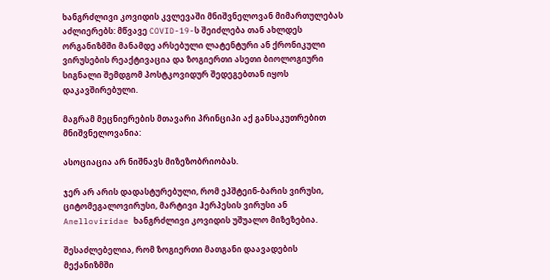ხანგრძლივი კოვიდის კვლევაში მნიშვნელოვან მიმართულებას აძლიერებს: მწვავე COVID-19-ს შეიძლება თან ახლდეს ორგანიზმში მანამდე არსებული ლატენტური ან ქრონიკული ვირუსების რეაქტივაცია და ზოგიერთი ასეთი ბიოლოგიური სიგნალი შემდგომ პოსტკოვიდურ შედეგებთან იყოს დაკავშირებული.

მაგრამ მეცნიერების მთავარი პრინციპი აქ განსაკუთრებით მნიშვნელოვანია:

ასოციაცია არ ნიშნავს მიზეზობრიობას.

ჯერ არ არის დადასტურებული, რომ ეპშტეინ-ბარის ვირუსი, ციტომეგალოვირუსი, მარტივი ჰერპესის ვირუსი ან Anelloviridae ხანგრძლივი კოვიდის უშუალო მიზეზებია.

შესაძლებელია, რომ ზოგიერთი მათგანი დაავადების მექანიზმში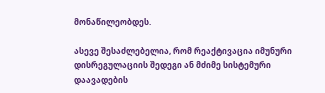მონაწილეობდეს.

ასევე შესაძლებელია, რომ რეაქტივაცია იმუნური დისრეგულაციის შედეგი ან მძიმე სისტემური დაავადების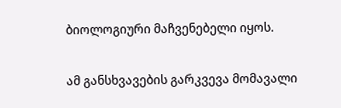ბიოლოგიური მაჩვენებელი იყოს.

ამ განსხვავების გარკვევა მომავალი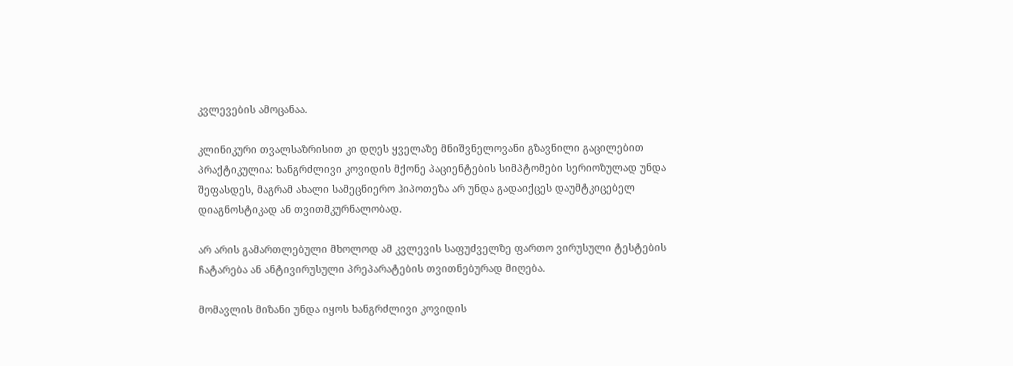კვლევების ამოცანაა.

კლინიკური თვალსაზრისით კი დღეს ყველაზე მნიშვნელოვანი გზავნილი გაცილებით პრაქტიკულია: ხანგრძლივი კოვიდის მქონე პაციენტების სიმპტომები სერიოზულად უნდა შეფასდეს, მაგრამ ახალი სამეცნიერო ჰიპოთეზა არ უნდა გადაიქცეს დაუმტკიცებელ დიაგნოსტიკად ან თვითმკურნალობად.

არ არის გამართლებული მხოლოდ ამ კვლევის საფუძველზე ფართო ვირუსული ტესტების ჩატარება ან ანტივირუსული პრეპარატების თვითნებურად მიღება.

მომავლის მიზანი უნდა იყოს ხანგრძლივი კოვიდის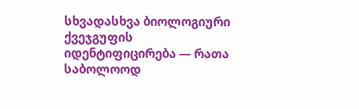სხვადასხვა ბიოლოგიური ქვეჯგუფის იდენტიფიცირება — რათა საბოლოოდ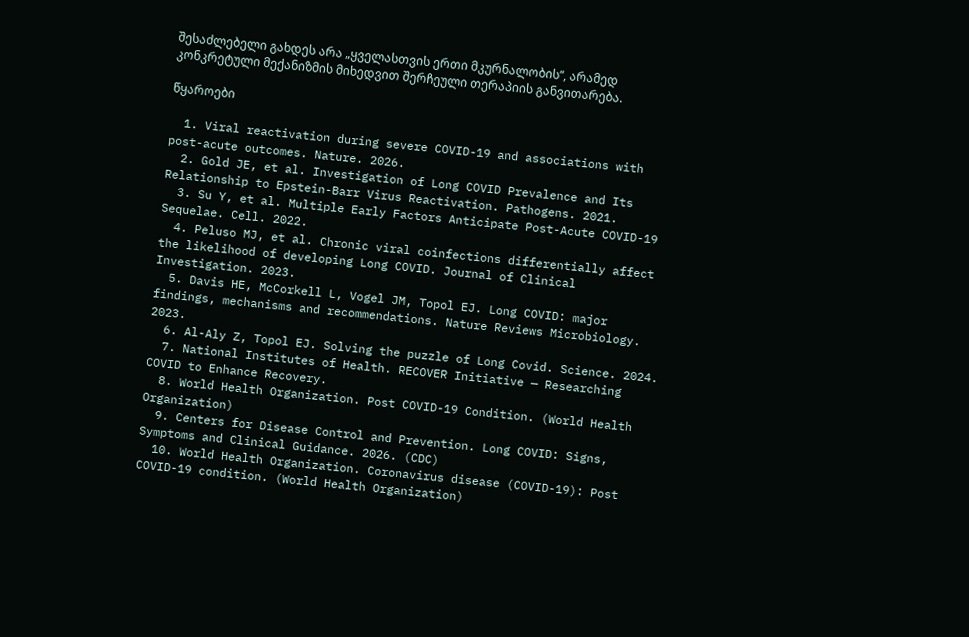შესაძლებელი გახდეს არა „ყველასთვის ერთი მკურნალობის“, არამედ კონკრეტული მექანიზმის მიხედვით შერჩეული თერაპიის განვითარება.

წყაროები

  1. Viral reactivation during severe COVID-19 and associations with post-acute outcomes. Nature. 2026.
  2. Gold JE, et al. Investigation of Long COVID Prevalence and Its Relationship to Epstein-Barr Virus Reactivation. Pathogens. 2021.
  3. Su Y, et al. Multiple Early Factors Anticipate Post-Acute COVID-19 Sequelae. Cell. 2022.
  4. Peluso MJ, et al. Chronic viral coinfections differentially affect the likelihood of developing Long COVID. Journal of Clinical Investigation. 2023.
  5. Davis HE, McCorkell L, Vogel JM, Topol EJ. Long COVID: major findings, mechanisms and recommendations. Nature Reviews Microbiology. 2023.
  6. Al-Aly Z, Topol EJ. Solving the puzzle of Long Covid. Science. 2024.
  7. National Institutes of Health. RECOVER Initiative — Researching COVID to Enhance Recovery.
  8. World Health Organization. Post COVID-19 Condition. (World Health Organization)
  9. Centers for Disease Control and Prevention. Long COVID: Signs, Symptoms and Clinical Guidance. 2026. (CDC)
  10. World Health Organization. Coronavirus disease (COVID-19): Post COVID-19 condition. (World Health Organization)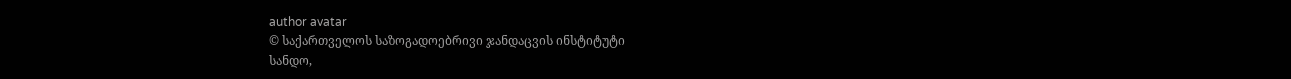author avatar
© საქართველოს საზოგადოებრივი ჯანდაცვის ინსტიტუტი
სანდო,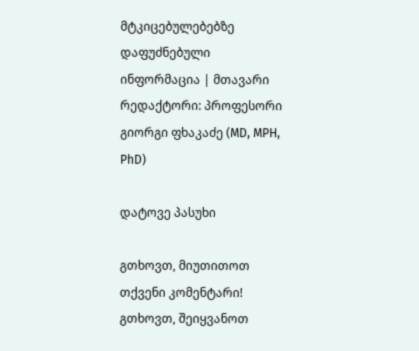მტკიცებულებებზე დაფუძნებული ინფორმაცია | მთავარი რედაქტორი: პროფესორი გიორგი ფხაკაძე (MD, MPH, PhD)

დატოვე პასუხი

გთხოვთ, მიუთითოთ თქვენი კომენტარი!
გთხოვთ, შეიყვანოთ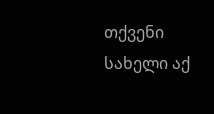თქვენი სახელი აქ